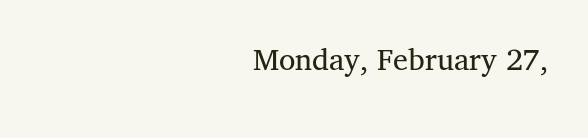Monday, February 27,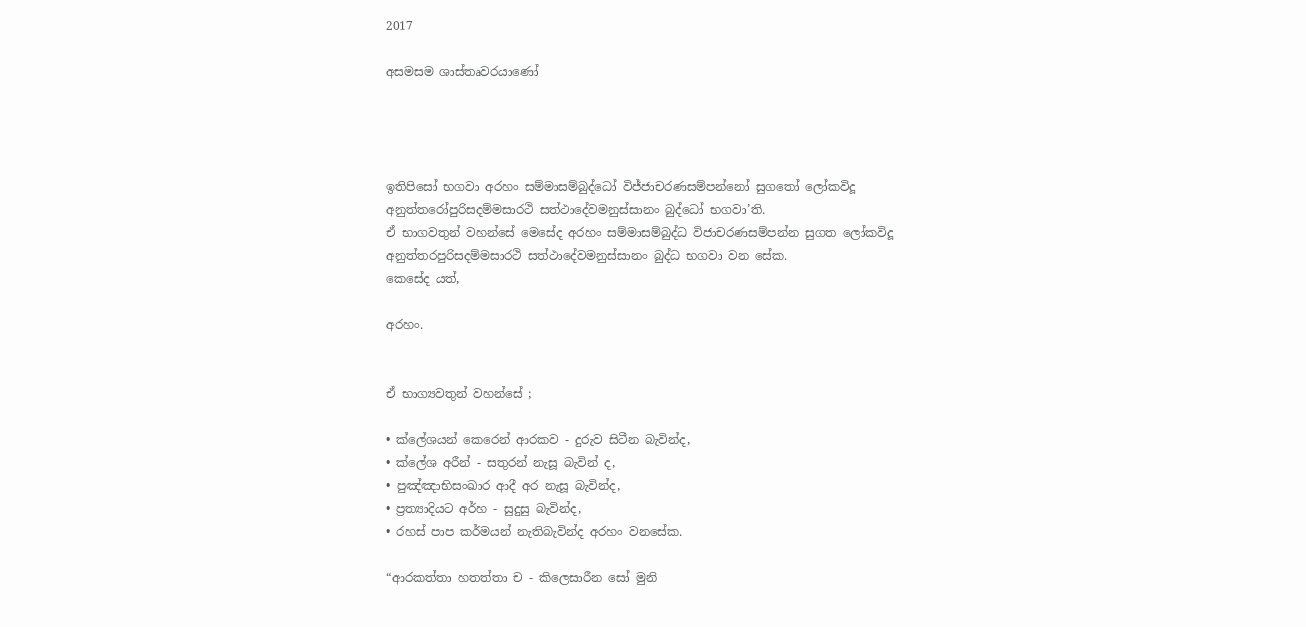2017

අසමසම ශාස්තෘවරයාණෝ




ඉතිපිසෝ භගවා අරහං සම්මාසම්බුද්ධෝ විජ්ජාචරණසම්පන්නෝ සුගතෝ ලෝකවිදූ අනුත්තරෝපුරිසදම්මසාරථි සත්ථාදේවමනුස්සානං බුද්ධෝ භගවා’ති.
ඒ භාගවතුන් වහන්සේ මෙසේද අරහං සම්මාසම්බුද්ධ විජාචරණසම්පන්න සුගත ලෝකවිදූ අනුත්තරපුරිසදම්මසාරථි සත්ථාදේවමනුස්සානං බුද්ධ භගවා වන සේක.
කෙසේද යත්,

අරහං.


ඒ භාග්‍යවතුන් වහන්සේ ;

• ක්ලේශයන් කෙරෙන් ආරකව - දුරුව සිටීන බැවින්ද,
• ක්ලේශ අරීන් - සතුරන් නැසූ බැවින් ද,
• පුඤ්ඤාභිසංඛාර ආදී අර නැසූ බැවින්ද,
• ප්‍රත්‍යාදියට අර්හ - සුදුසු බැවින්ද,
• රහස් පාප කර්මයන් නැතිබැවින්ද අරහං වනසේක.

“ආරකත්තා හතත්තා ච - කිලෙසාරීන සෝ මුනි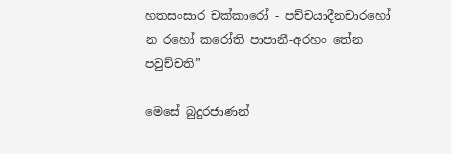හතසංසාර චක්කාරෝ - පච්චයාදීනචාරහෝ
න රහෝ කරෝති පාපානී-අරහං තේන පවුච්චති”

මෙසේ බුදුරජාණන්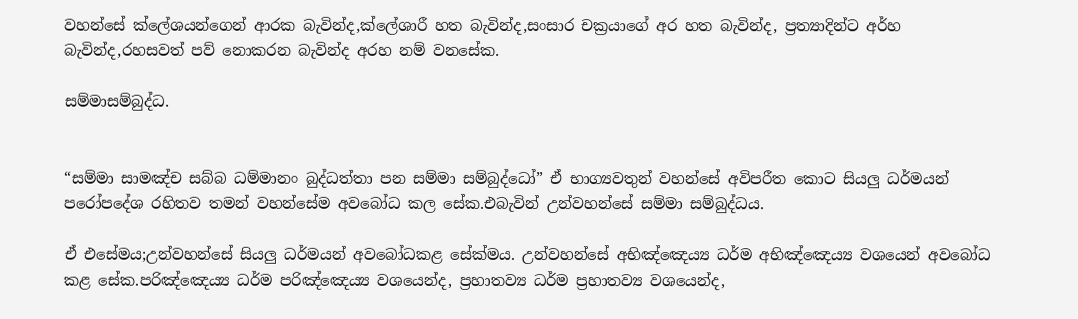වහන්සේ ක්ලේශයන්ගෙන් ආරක බැවින්ද,ක්ලේශාරී හත බැවින්ද,සංසාර චක්‍රයාගේ අර හත බැවින්ද, ප්‍රත්‍යාදින්ට අර්හ බැවින්ද,රහසවත් පව් නොකරන බැවින්ද අරහ නම් වනසේක.

සම්මාසම්බුද්ධ.


“සම්මා සාමඤ්ච සබ්බ ධම්මානං බුද්ධත්තා පන සම්මා සම්බුද්ධෝ” ඒ භාග්‍යවතුන් වහන්සේ අවිපරීත කොට සියලු ධර්මයන් පරෝපදේශ රහිතව තමන් වහන්සේම අවබෝධ කල සේක.එබැවින් උන්වහන්සේ සම්මා සම්බුද්ධය.

ඒ එසේමය;උන්වහන්සේ සියලු ධර්මයන් අවබෝධකළ සේක්මය. උන්වහන්සේ අභිඤ්ඤෙය්‍ය ධර්ම අභිඤ්ඤෙය්‍ය වශයෙන් අවබෝධ කළ සේක.පරිඤ්ඤෙය්‍ය ධර්ම පරිඤ්ඤෙය්‍ය වශයෙන්ද, ප්‍රහාතව්‍ය ධර්ම ප්‍රහාතව්‍ය වශයෙන්ද,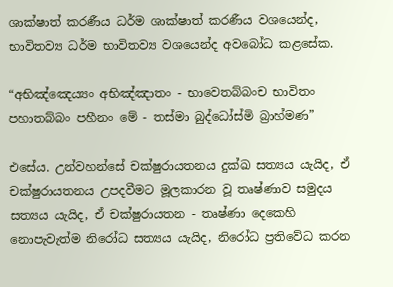ශාක්ෂාත් කරණීය ධර්ම ශාක්ෂාත් කරණීය වශයෙන්ද, භාවිතව්‍ය ධර්ම භාවිතව්‍ය වශයෙන්ද අවබෝධ කළසේක.

“අභිඤ්ඤෙය්‍යං අභිඤ්ඤාතං - භාවෙතබ්බංච භාවිතං
පහාතබ්බං පහීනං මේ - තස්මා බුද්ධෝස්මි බ්‍රාහ්මණ”

එසේය. උන්වහන්සේ චක්ෂුරායතනය දුක්ඛ සත්‍යය යැයිද, ඒ චක්ෂුරායතනය උපදවීමට මූලකාරන වූ තෘෂ්ණාව සමුදය සත්‍යය යැයිද, ඒ චක්ෂුරායතන - තෘෂ්ණා දෙකෙහි නොපැවැත්ම නිරෝධ සත්‍යය යැයිද, නිරෝධ ප්‍රතිවේධ කරන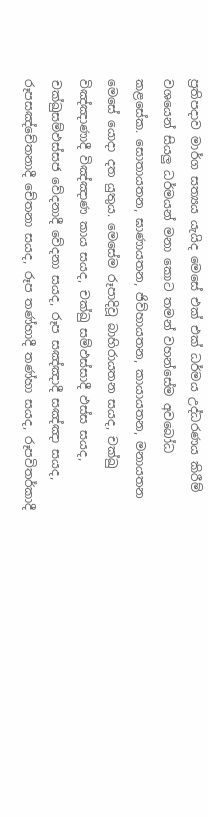ප්‍රතිපදාව මාර්ග සත්‍යය යැයිද මෙසේ එක් එක් ධර්මය උද්ධරණය කිරීම් වශයෙන් සියලු ධර්මයන් මනා කොට තමන් වහන්සේම අවබෝධ කළසේක. සොතායතන, ඝාණායතන, ජිව්හායතන, කායායතන, මනායතන මෙසේ යොදා දත යුතුය. මෙසේම රූපාදිවූ බාහිරායතන සයද, චක්ඛු විඤ්ඤාණාදී විඤ්ඤාණ කාය සයද, චක්ඛු සම්ඵස්සාදී ඵස්ස සයද, චක්ඛුසම්ඵස්සජ වේදනාදී වේදනා සයද, රූප සඤ්ඤාදී සඤ්ඤා සයද, රූපසඤ්චේතනාදී චේතනා සයද, රූප තණ්හාදී තණ්හා සයද, රූපවිතර්කාදී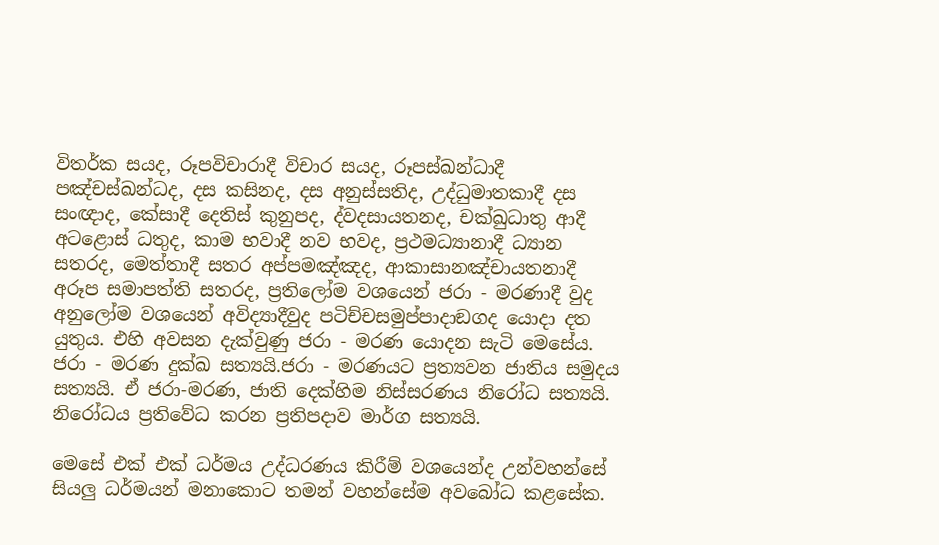විතර්ක සයද, රූපවිචාරාදී විචාර සයද, රූපස්ඛන්ධාදී පඤ්චස්ඛන්ධද, දස කසිනද, දස අනුස්සතිද, උද්ධුමාතකාදී දස සංඥාද, කේසාදී දෙතිස් කුනුපද, ද්වදසායතනද, චක්ඛුධාතු ආදී අටළොස් ධතුද, කාම භවාදී නව භවද, ප්‍රථමධ්‍යානාදී ධ්‍යාන සතරද, මෙත්තාදී සතර අප්පමඤ්ඤද, ආකාසානඤ්චායතනාදී අරූප සමාපත්ති සතරද, ප්‍රතිලෝම වශයෙන් ජරා - මරණාදී වුද අනුලෝම වශයෙන් අවිද්‍යාදීවුද පටිච්චසමුප්පාදාඞගද යොදා දත යුතුය. එහි අවසන දැක්වුණු ජරා - මරණ යොදන සැටි මෙසේය. ජරා - මරණ දුක්ඛ සත්‍යයි.ජරා - මරණයට ප්‍රත්‍යවන ජාතිය සමුදය සත්‍යයි. ඒ ජරා-මරණ, ජාති දෙක්හිම නිස්සරණය නිරෝධ සත්‍යයි. නිරෝධය ප්‍රතිවේධ කරන ප්‍රතිපදාව මාර්ග සත්‍යයි.

මෙසේ එක් එක් ධර්මය උද්ධරණය කිරීම් වශයෙන්ද උන්වහන්සේ සියලු ධර්මයන් මනාකොට තමන් වහන්සේම අවබෝධ කළසේක.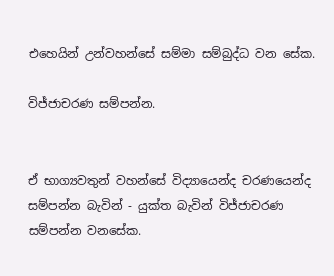එහෙයින් උන්වහන්සේ සම්මා සම්බුද්ධ වන සේක.

විජ්ජාචරණ සම්පන්න.


ඒ භාග්‍යවතුන් වහන්සේ විද්‍යායෙන්ද චරණයෙන්ද සම්පන්න බැවින් - යුක්ත බැවින් විජ්ජාචරණ සම්පන්න වනසේක.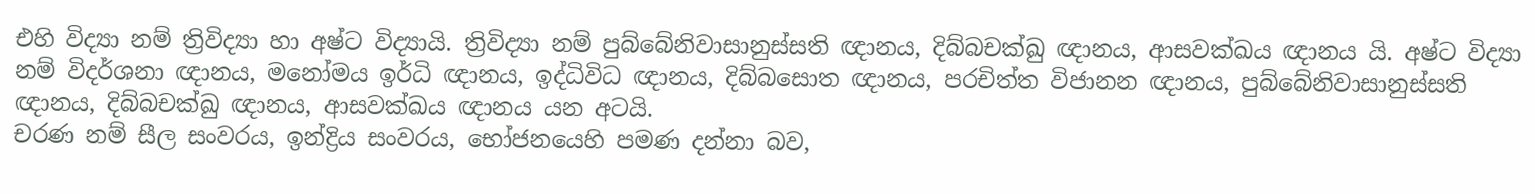එහි විද්‍යා නම් ත්‍රිවිද්‍යා හා අෂ්ට විද්‍යායි. ත්‍රිවිද්‍යා නම් පුබ්බේනිවාසානුස්සති ඥානය, දිබ්බචක්ඛු ඥානය, ආසවක්ඛය ඥානය යි. අෂ්ට විද්‍යා නම් විදර්ශනා ඥානය, මනෝමය ඉර්ධි ඥානය, ඉද්ධිවිධ ඥානය, දිබ්බසොත ඥානය, පරචිත්ත විජානන ඥානය, පුබ්බේනිවාසානුස්සති ඥානය, දිබ්බචක්ඛු ඥානය, ආසවක්ඛය ඥානය යන අටයි.
චරණ නම් සීල සංවරය, ඉන්ද්‍රිය සංවරය, භෝජනයෙහි පමණ දන්නා බව,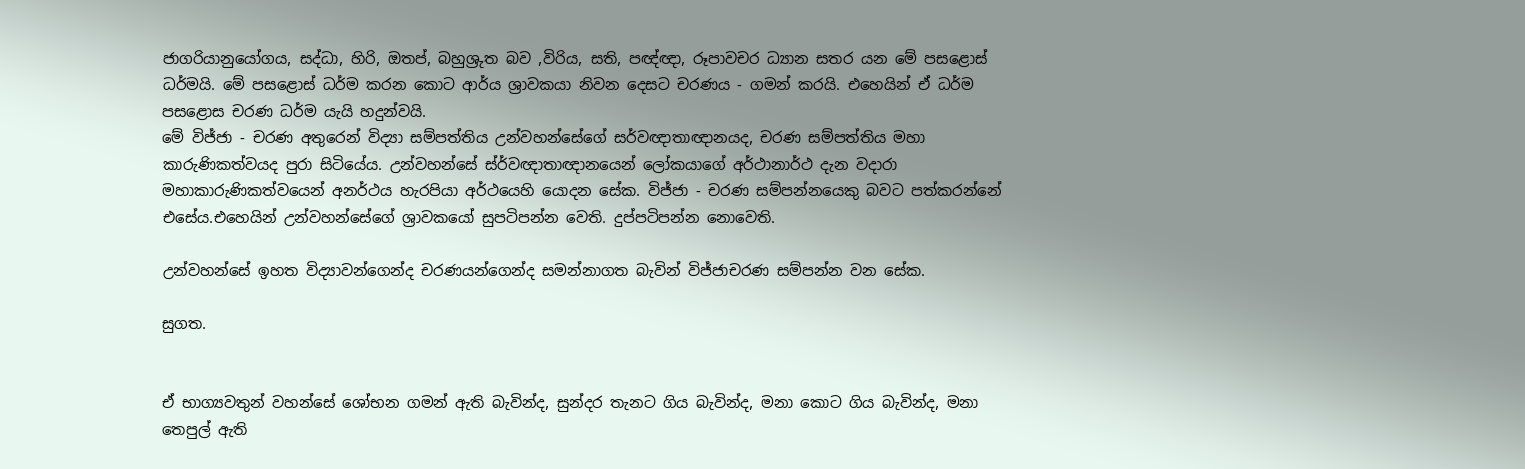ජාගරියානුයෝගය, සද්ධා, හිරි, ඔතප්, බහුශ්‍රුත බව ,විරිය, සති, පඥ්ඥා, රූපාවචර ධ්‍යාන සතර යන මේ පසළොස් ධර්මයි. මේ පසළොස් ධර්ම කරන කොට ආර්ය ශ්‍රාවකයා නිවන දෙසට චරණය - ගමන් කරයි. එහෙයින් ඒ ධර්ම පසළොස චරණ ධර්ම යැයි හදුන්වයි.
මේ විජ්ජා - චරණ අතුරෙන් විද්‍යා සම්පත්තිය උන්වහන්සේගේ සර්වඥාතාඥානයද, චරණ සම්පත්තිය මහා කාරුණිකත්වයද පුරා සිටියේය. උන්වහන්සේ ස්ර්වඥාතාඥානයෙන් ලෝකයාගේ අර්ථානාර්ථ දැන වදාරා මහාකාරුණිකත්වයෙන් අනර්ථය හැරපියා අර්ථයෙහි යොදන සේක. විජ්ජා - චරණ සම්පන්නයෙකු බවට පත්කරන්නේ එසේය.එහෙයින් උන්වහන්සේගේ ශ්‍රාවකයෝ සුපටිපන්න වෙති. දුප්පටිපන්න නොවෙති.

උන්වහන්සේ ඉහත විද්‍යාවන්ගෙන්ද චරණයන්ගෙන්ද සමන්නාගත බැවින් විජ්ජාචරණ සම්පන්න වන සේක.

සුගත.


ඒ භාග්‍යවතුන් වහන්සේ ශෝභන ගමන් ඇති බැවින්ද, සුන්දර තැනට ගිය බැවින්ද, මනා කොට ගිය බැවින්ද, මනා තෙපුල් ඇති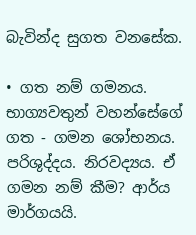බැවින්ද සුගත වනසේක.

• ගත නම් ගමනය. භාග්‍යවතුන් වහන්සේගේ ගත - ගමන ශෝභනය. පරිශුද්දය. නිරවද්‍යය. ඒ ගමන නම් කීම? ආර්ය මාර්ගයයි.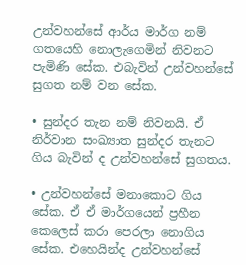උන්වහන්සේ ආර්ය මාර්ග නම් ගතයෙහි නොලැගෙමින් නිවනට පැමිණි සේක. එබැවින් උන්වහන්සේ සුගත නම් වන සේක.

• සුන්දර තැන නම් නිවනයි. ඒ නිර්වාන සංඛ්‍යාත සුන්දර තැනට ගිය බැවින් ද උන්වහන්සේ සුගතය.

• උන්වහන්සේ මනාකොට‍ ගිය සේක. ඒ ඒ මාර්ගයෙන් ප්‍රහීන කෙලෙස් කරා පෙරලා නොගිය සේක. එහෙයින්ද උන්වහන්සේ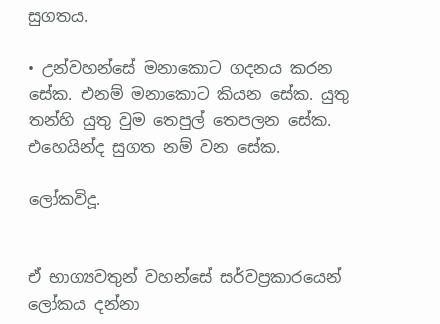සුගතය.

• උන්වහන්සේ මනාකොට ගදනය කරන සේක. එනම් මනාකොට කියන සේක. යුතු තන්හි යුතු වුම තෙපුල් තෙපලන සේක. එහෙයින්ද සුගත නම් වන සේක.

ලෝකවිදූ.


ඒ භාග්‍යවතුන් වහන්සේ සර්වප්‍රකාරයෙන් ලෝකය දන්නා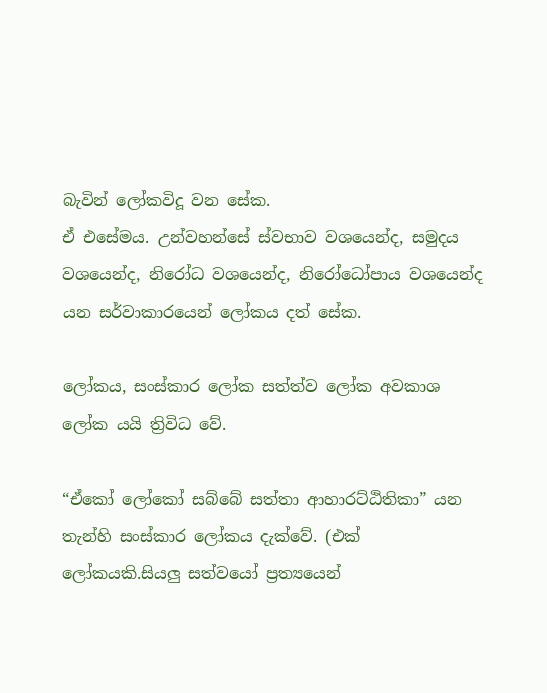බැවින් ලෝකවිදූ වන සේක.
ඒ එසේමය. උන්වහන්සේ ස්වභාව වශයෙන්ද, සමුදය වශයෙන්ද, නිරෝධ වශයෙන්ද, නිරෝධෝපාය වශයෙන්ද යන සර්වාකාරයෙන් ලෝකය දත් සේක.

ලෝකය, සංස්කාර ලෝක සත්ත්ව ලෝක අවකාශ ලෝක යයි ත්‍රිවිධ වේ.

“ඒකෝ ලෝකෝ සබ්බේ සත්තා ආහාරට්ඨිතිකා” යන තැන්හි සංස්කාර ලෝකය දැක්වේ. (එක් ලෝකයකි.සියලු සත්වයෝ ප්‍රත්‍යයෙන්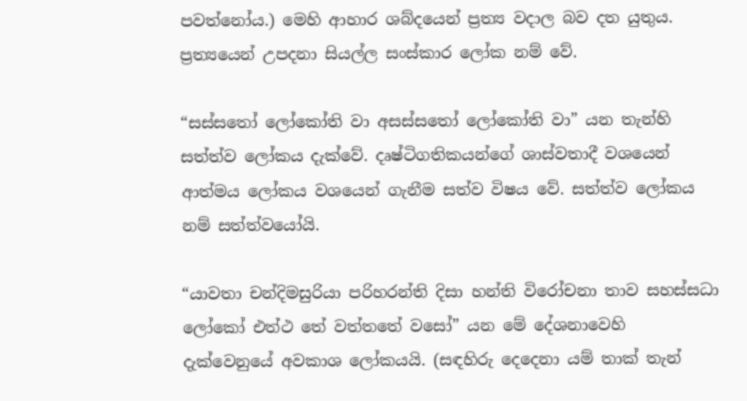පවත්නෝය.) මෙහි ආහාර ශබ්දයෙන් ප්‍රත්‍ය වදාල බව දත යුතුය. ප්‍රත්‍යයෙන් උපදනා සියල්ල සංස්කාර ලෝක නම් වේ.

“සස්සතෝ ලෝකෝති වා අසස්සතෝ ලෝකෝති වා” යන තැන්හි සත්ත්ව ලෝකය දැක්වේ. දෘෂ්ටිගතිකයන්ගේ ශාස්වතාදී වශයෙන් ආත්මය ලෝකය වශයෙන් ගැනීම සත්ව විෂය වේ. සත්ත්ව ලෝකය නම් සත්ත්වයෝයි.

“යාවතා චන්දිමසුරියා පරිහරන්ති දිසා හන්ති විරෝචනා තාව සහස්සධා ලෝකෝ එත්ථ තේ වත්තතේ වසෝ” යන මේ දේශනාවෙහි දැක්වෙනුයේ අවකාශ ලෝකයයි. (සඳහිරු දෙදෙනා යම් තාක් තැන්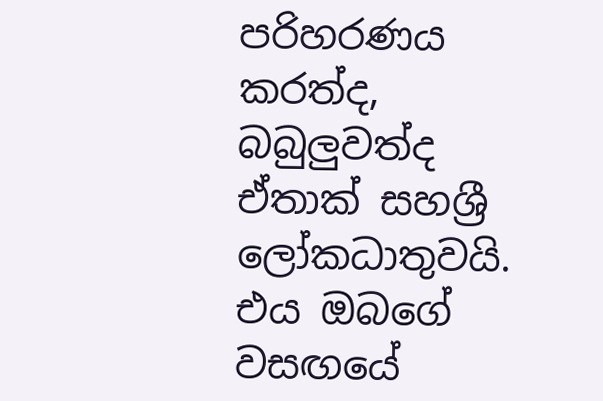පරිහරණය කරත්ද, බබුලුවත්ද ඒතාක් සහශ්‍රී ලෝකධාතුවයි. එය ඔබගේ වසඟයේ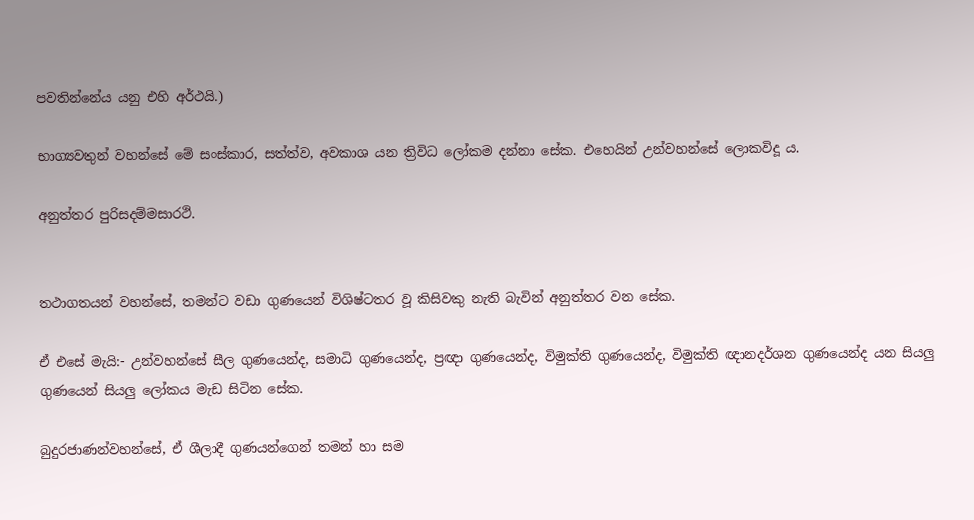පවතින්නේය යනු එහි අර්ථයි.)

භාග්‍යවතුන් වහන්සේ මේ සංස්කාර, සත්ත්ව, අවකාශ යන ත්‍රිවිධ ලෝකම දන්නා සේක. එහෙයින් උන්වහන්සේ ලොකවිදූ ය.

අනුත්තර පුරිසදම්මසාරථි.


තථාගතයන් වහන්සේ, තමන්ට වඩා ගුණයෙන් විශිෂ්ටතර වූ කිසිවකු නැති බැවින් අනුත්තර වන සේක.

ඒ එසේ මැයි:- උන්වහන්සේ සීල ගුණයෙන්ද, සමාධි ගුණයෙන්ද, ප්‍රඥා ගුණයෙන්ද, විමුක්ති ගුණයෙන්ද, විමුක්ති ඥානදර්ශන ගුණයෙන්ද යන සියලු ගුණයෙන් සියලු ලෝකය මැඩ සිටින සේක.

බුදුරජාණන්වහන්සේ, ඒ ශීලාදී ගුණයන්ගෙන් තමන් හා සම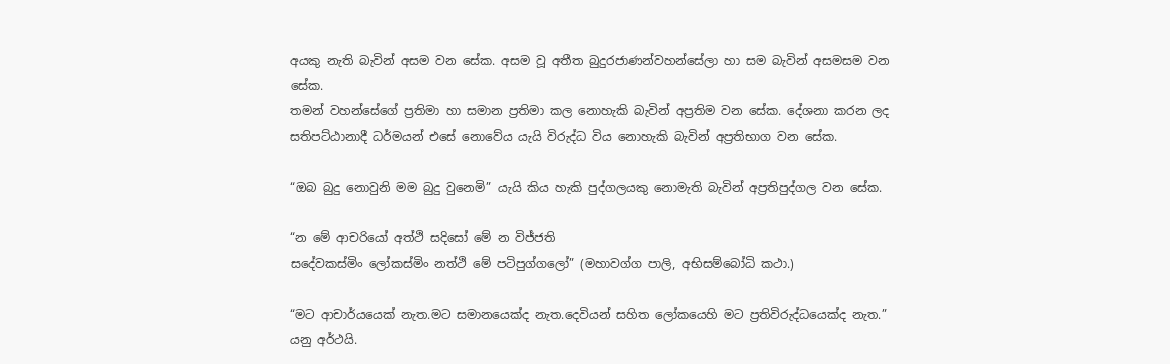අයකු නැති බැවින් අසම වන සේක. අසම වූ අතීත බුදුරජාණන්වහන්සේලා හා සම බැවින් අසමසම වන සේක.
තමන් වහන්සේගේ ප්‍රතිමා හා සමාන ප්‍රතිමා කල නොහැකි බැවින් අප්‍රතිම වන සේක. දේශනා කරන ලද සතිපට්ඨානාදී ධර්මයන් එසේ නොවේය යැයි විරුද්ධ විය නොහැකි බැවින් අප්‍රතිභාග වන සේක.

“ඔබ බුදු නොවුනි මම බුදු වුනෙමි” යැයි කිය හැකි පුද්ගලයකු නොමැති බැවින් අප්‍රතිපුද්ගල වන සේක.

“න මේ ආචරියෝ අත්ථි සදිසෝ මේ න විජ්ජති
සදේවකස්මිං ලෝකස්මිං නත්ථි මේ පටිපුග්ගලෝ” (මහාවග්ග පාලි, අභිසම්බෝධි කථා.)

“මට ආචාර්යයෙක් නැත.මට සමානයෙක්ද නැත.දෙවියන් සහිත ලෝකයෙහි මට ප්‍රතිවිරුද්ධයෙක්ද නැත.” යනු අර්ථයි.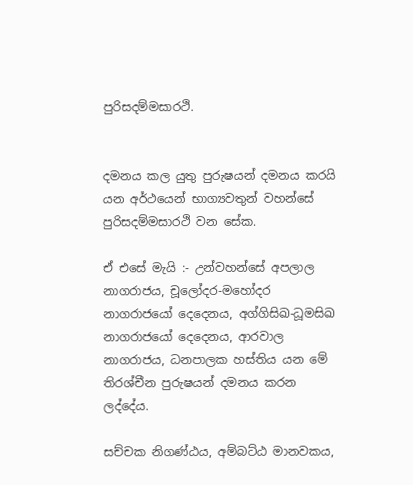පුරිසදම්මසාරථි.


දමනය කල යුතු පුරුෂයන් දමනය කරයි යන අර්ථයෙන් භාග්‍යවතුන් වහන්සේ පුරිසදම්මසාරථි වන සේක.

ඒ එසේ මැයි :- උන්වහන්සේ අපලාල නාගරාජය, චූලෝදර-මහෝදර නාගරාජයෝ දෙදෙනය, අග්ගිසිඛ-ධූමසිඛ නාගරාජයෝ දෙදෙනය, ආරවාල නාගරාජය, ධනපාලක හස්තිය යන මේ තිරශ්චීන පුරුෂයන් දමනය කරන ලද්දේය.

සච්චක නිගණ්ඨය, අම්බට්ඨ මානවකය,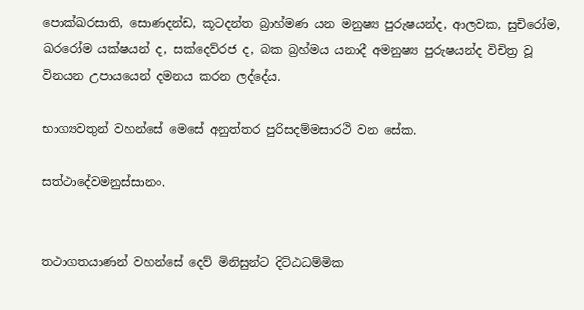පොක්ඛරසාති, සොණදන්ඩ, කූටදන්ත බ්‍රාහ්මණ යන මනුෂ්‍ය පුරුෂයන්ද, ආලවක, සුචිරෝම, ඛරරෝම යක්ෂයන් ද, සක්දෙව්රජ ද, බක බ්‍රහ්මය යනාදී අමනුෂ්‍ය පුරුෂයන්ද විචිත්‍ර වූ විනයන උපායයෙන් දමනය කරන ලද්දේය.

භාග්‍යවතුන් වහන්සේ මෙසේ අනුත්තර පුරිසදම්මසාරථි වන සේක.

සත්ථාදේවමනුස්සානං.


තථාගතයාණන් වහන්සේ දෙව් මිනිසුන්ට දිට්ඨධම්මික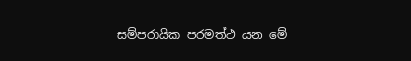සම්පරායික පරමත්ථ යන මේ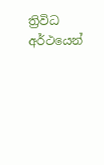ත්‍රිවිධ අර්ථයෙන්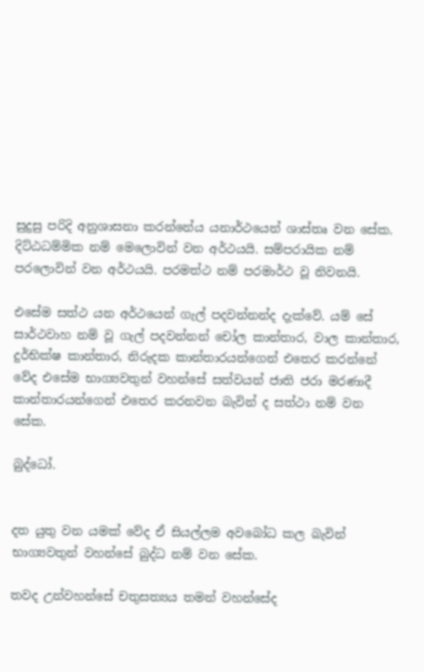සුදුසු පරිදි අනුශාසනා කරන්නේය යනාර්ථයෙන් ශාස්තෘ වන සේක. දිට්ඨධම්මික නම් මෙලොවින් වන අර්ථයයි. සම්පරායික නම් පරලොවින් වන අර්ථයයි. පරමත්ථ නම් පරමාර්ථ වූ නිවනයි.

එසේම සත්ථ යන අර්ථයෙන් ගැල් පදවන්නන්ද දැක්වේ. යම් සේ සාර්ථවාහ නම් වූ ගැල් පදවන්නන් චෝල කාන්තාර, වාල කාන්තාර, දුර්භික්ෂ කාන්තාර, නිරුදක කාන්තාරයන්ගෙන් එතෙර කරන්නේ වේද එසේම භාග්‍යවතුන් වහන්සේ සත්වයන් ජාති ජරා මරණාදී කාන්තාරයන්ගෙන් එතෙර කරනවන බැවින් ද සත්ථා නම් වන සේක.

බුද්ධෝ.


දත යුතු වන යමක් වේද ඒ සියල්ලම අවබෝධ කල බැවින් භාග්‍යවතුන් වහන්සේ බුද්ධ නම් වන සේක.

තවද උන්වහන්සේ චතුසත්‍යය තමන් වහන්සේද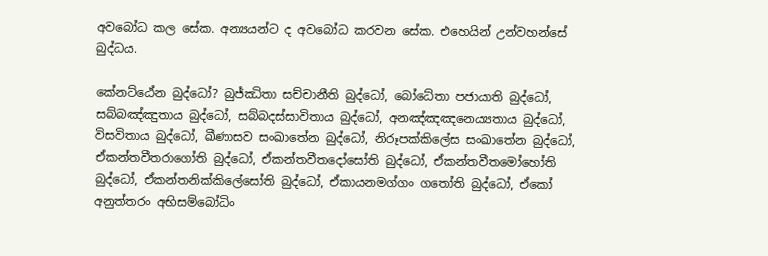අවබෝධ කල සේක. අන්‍යයන්ට ද අවබෝධ කරවන සේක. එහෙයින් උන්වහන්සේ බුද්ධය.

කේනට්ඨේන බුද්ධෝ? බුජ්ඣිතා සච්චානීති බුද්ධෝ, බෝධේතා පජායාති බුද්ධෝ, සබ්බඤ්ඤුතාය බුද්ධෝ, සබ්බදස්සාවිතාය බුද්ධෝ, අනඤ්ඤඤනෙය්‍යතාය බුද්ධෝ, විසවිතාය බුද්ධෝ, ඛීණාසව සංඛාතේන බුද්ධෝ, නිරූපක්කිලේස සංඛාතේන බුද්ධෝ, ඒකන්තවීතරාගෝති බුද්ධෝ, ඒකන්තවීතදෝසෝති බුද්ධෝ, ඒකන්තවීතමෝහෝති බුද්ධෝ, ඒකන්තනික්කිලේසෝති බුද්ධෝ, ඒකායනමග්ගං ගතෝති බුද්ධෝ, ඒකෝ අනුත්තරං අභිසම්බෝධිං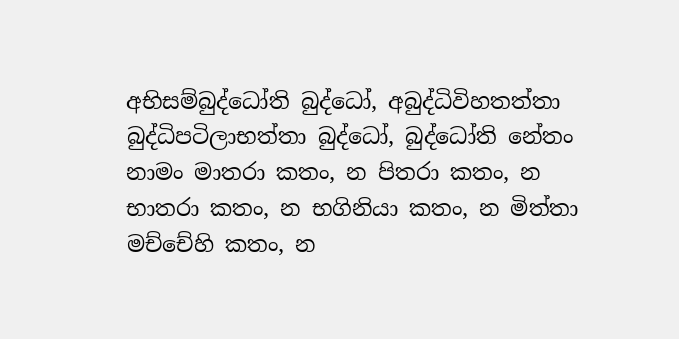අභිසම්බුද්ධෝති බුද්ධෝ, අබුද්ධිවිහතත්තා බුද්ධිපටිලාභත්තා බුද්ධෝ, බුද්ධෝති නේතං නාමං මාතරා කතං, න පිතරා කතං, න භාතරා කතං, න භගිනියා කතං, න මිත්තා මච්චේහි කතං, න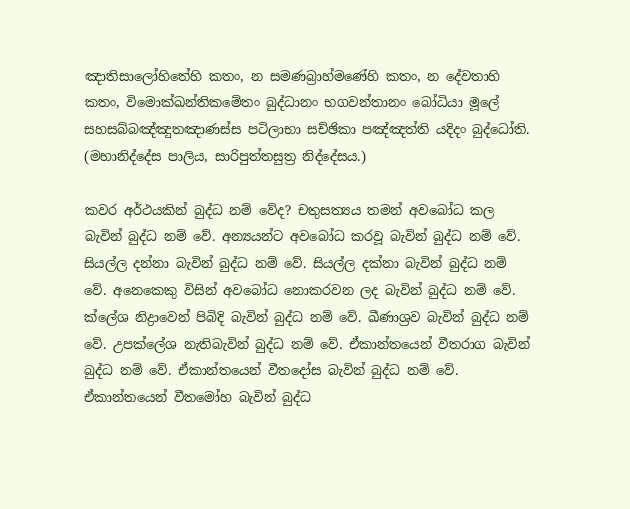ඤාතිසාලෝහිතේහි කතං, න සමණබ්‍රාහ්මණේහි කතං, න දේවතාහි කතං, විමොක්ඛන්තිකමේතං බුද්ධානං භගවන්තානං බෝධියා මූලේ සහසබ්බඤ්ඤුතඤාණස්ස පටිලාභා සච්ඡිකා පඤ්ඤත්ති යදිදං බුද්ධෝති. (මහානිද්දේස පාලිය, සාරිපුත්තසුත්‍ර නිද්දේසය.)

කවර අර්ථයකින් බුද්ධ නම් වේද? චතුසත්‍යය තමන් අවබෝධ කල බැවින් බුද්ධ නම් වේ. අන්‍යයන්ට අවබෝධ කරවූ බැවින් බුද්ධ නම් වේ. සියල්ල දන්නා බැවින් බුද්ධ නම් වේ. සියල්ල දක්නා බැවින් බුද්ධ නම් වේ. අනෙකෙකු විසින් අවබෝධ නොකරවන ලද බැවින් බුද්ධ නම් වේ. ක්ලේශ නිද්‍රාවෙන් පිබිදි බැවින් බුද්ධ නම් වේ. ඛීණාශ්‍රව බැවින් බුද්ධ නම් වේ. උපක්ලේශ නැතිබැවින් බුද්ධ නම් වේ. ඒකාන්තයෙන් වීතරාග බැවින් බුද්ධ නම් වේ. ඒකාන්තයෙන් වීතදෝස බැවින් බුද්ධ නම් වේ. ඒකාන්තයෙන් වීතමෝහ බැවින් බුද්ධ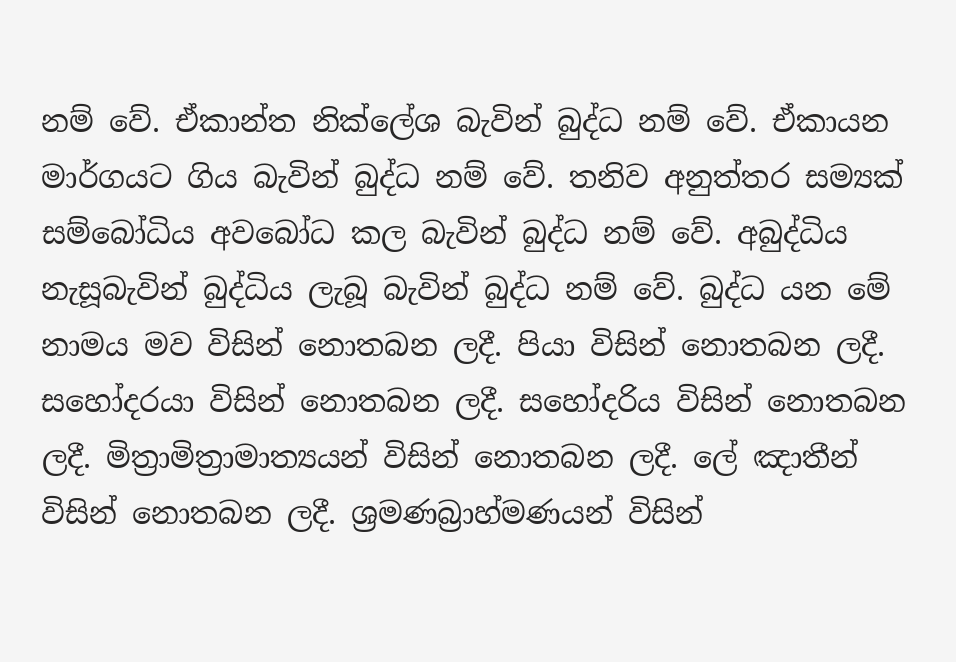නම් වේ. ඒකාන්ත නික්ලේශ බැවින් බුද්ධ නම් වේ. ඒකායන මාර්ගයට ගිය බැවින් බුද්ධ නම් වේ. තනිව අනුත්තර සම්‍යක් සම්බෝධිය අවබෝධ කල බැවින් බුද්ධ නම් වේ. අබුද්ධිය නැසූබැවින් බුද්ධිය ලැබූ බැවින් බුද්ධ නම් වේ. බුද්ධ යන මේ නාමය මව විසින් නොතබන ලදී. පියා විසින් නොතබන ලදී. සහෝදරයා විසින් නොතබන ලදී. සහෝදරිය විසින් නොතබන ලදී. මිත්‍රාමිත්‍රාමාත්‍යයන් විසින් නොතබන ලදී. ලේ ඤාතීන් විසින් නොතබන ලදී. ශ්‍රමණබ්‍රාහ්මණයන් විසින්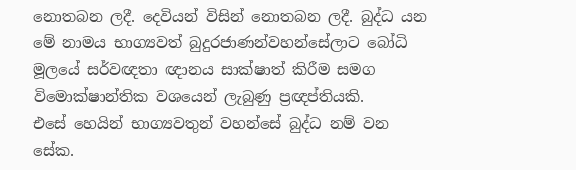නොතබන ලදී. දෙවියන් විසින් නොතබන ලදී. බුද්ධ යන මේ නාමය භාග්‍යවත් බුදුරජාණන්වහන්සේලාට බෝධි මූලයේ සර්වඥතා ඥානය සාක්ෂාත් කිරීම සමග විමොක්ෂාන්තික වශයෙන් ලැබුණු ප්‍රඥප්තියකි.
එසේ හෙයින් භාග්‍යවතුන් වහන්සේ බුද්ධ නම් වන සේක.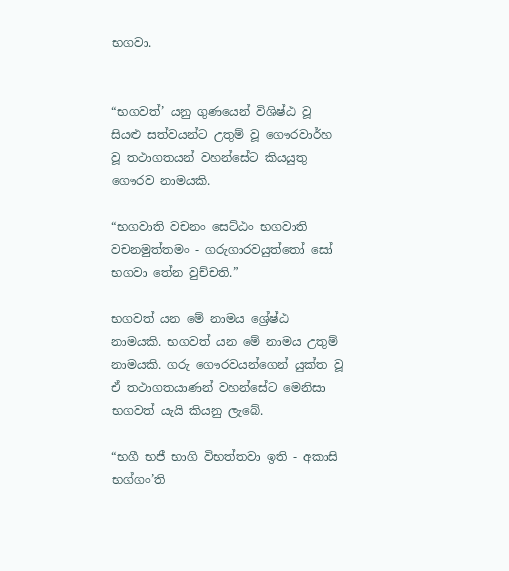භගවා.


“භගවත්’ යනු ගුණයෙන් විශිෂ්ඨ වූ සියළු සත්වයන්ට උතුම් වූ ගෞරවාර්හ වූ තථාගතයන් වහන්සේට කියයුතු ගෞරව නාමයකි.

“භගවාති වචනං සෙට්ඨං භගවාති වචනමුත්තමං - ගරුගාරවයුත්තෝ සෝ භගවා තේන වුච්චති.”

භගවත් යන මේ නාමය ශ්‍රේෂ්ඨ නාමයකි. භගවත් යන මේ නාමය උතුම් නාමයකි. ගරු ගෞරවයන්ගෙන් යුක්ත වූ ඒ තථාගතයාණන් වහන්සේට මෙනිසා භගවත් යැයි කියනු ලැබේ.

“භගී භජී භාගි විභත්තවා ඉති - අකාසි භග්ගං’ති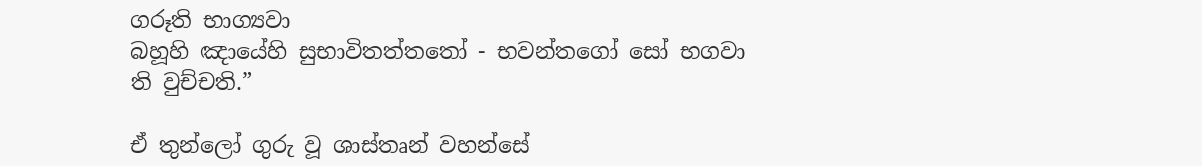ගරූති භාග්‍යවා
බහූහි ඤායේහි සුභාවිතත්තතෝ - භවන්තගෝ සෝ භගවා ති වුච්චති.”

ඒ තුන්ලෝ ගුරු වූ ශාස්තෘන් වහන්සේ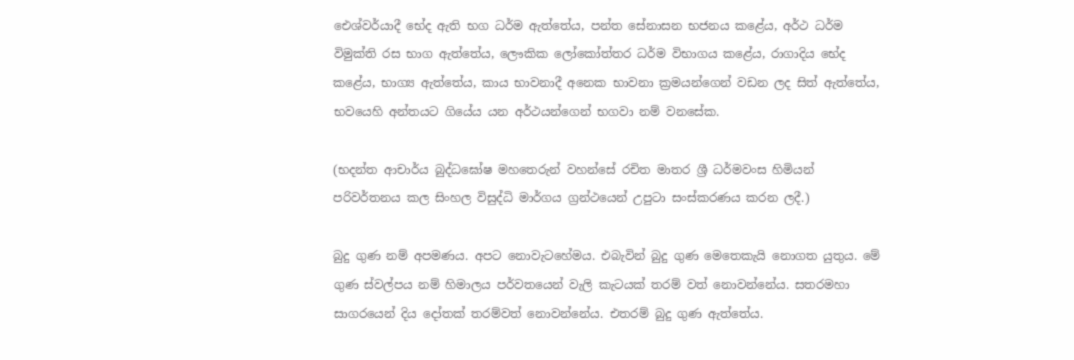ඓශ්වර්යාදී භේද ඇති භග ධර්ම ඇත්තේය, පන්ත සේනාසන භජනය කළේය, අර්ථ ධර්ම විමුක්ති රස භාග ඇත්තේය, ලෞකික ලෝකෝත්තර ධර්ම විභාගය කළේය, රාගාදිය භේද කළේය, භාග්‍ය ඇත්තේය, කාය භාවනාදී අනෙක භාවනා ක්‍රමයන්ගෙන් වඩන ලද සිත් ඇත්තේය, භවයෙහි අන්තයට ගියේය යන අර්ථයන්ගෙන් භගවා නම් වනසේක.

(භදන්ත ආචාර්ය බුද්ධඝෝෂ මහතෙරුන් වහන්සේ රචිත මාතර ශ්‍රී ධර්මවංස හිමියන් පරිවර්තනය කල සිංහල විසුද්ධි මාර්ගය ග්‍රන්ථයෙන් උපුටා සංස්කරණය කරන ලදී.)

බුදු ගුණ නම් අපමණය. අපට නොවැටහේමය. එබැවින් බුදු ගුණ මෙතෙකැයි නොගත යුතුය. මේ ගුණ ස්වල්පය නම් හිමාලය පර්වතයෙන් වැලි කැටයක් තරම් වත් නොවන්නේය. සතරමහා සාගරයෙන් දිය දෝතක් තරම්වත් නොවන්නේය. එතරම් බුදු ගුණ ඇත්තේය.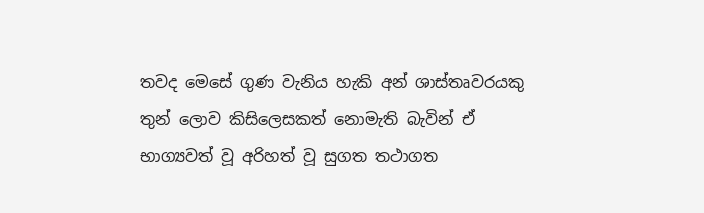තවද මෙසේ ගුණ වැනිය හැකි අන් ශාස්තෘවරයකු තුන් ලොව කිසිලෙසකත් නොමැති බැවින් ඒ භාග්‍යවත් වූ අරිහත් වූ සුගත තථාගත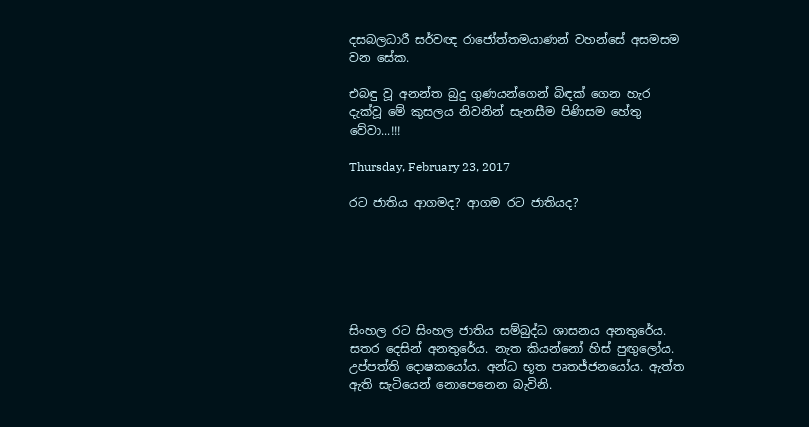දසබලධාරී සර්වඥ රාජෝත්තමයාණන් වහන්සේ අසමසම වන සේක.

එබඳු වූ අනන්ත බුදු ගුණයන්ගෙන් බිඳක් ගෙන හැර දැක්වූ මේ කුසලය නිවනින් සැනසීම පිණිසම හේතු වේවා...!!!

Thursday, February 23, 2017

රට ජාතිය ආගමද? ආගම රට ජාතියද?






සිංහල රට සිංහල ජාතිය සම්බුද්ධ ශාසනය අනතුරේය. සතර දෙසින් අනතුරේය. නැත කියන්නෝ හිස් පුඟුලෝය. උප්පත්ති දොෂකයෝය. අන්ධ භූත පෘතජ්ජනයෝය. ඇත්ත ඇති සැටියෙන් නොපෙනෙන බැවිනි.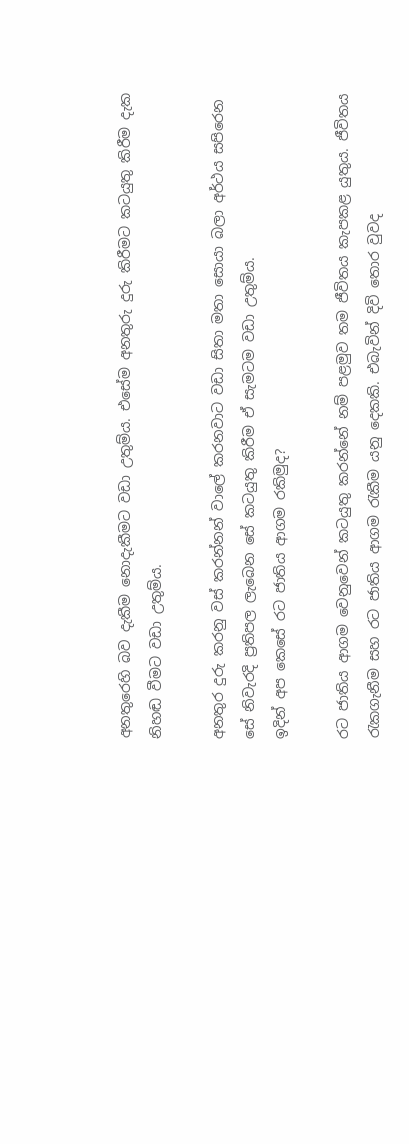අනතුරෙහි බව දැකීම නොදැකීමට වඩා උතුම්ය. එසේම අනතුරු දුරු කිරීමට කටයුතු කිරීම දැක නිහඬ වීමට වඩා උතුම්ය.

අනතුර දුරු කරනු වස් කරන්නන් වාලේ කරනවාට වඩා සිතා මතා සොයා බලා අර්ථය සපිරෙන සේ නිවැරදි ප්‍රතිපල ලැබෙන සේ කටයුතු කිරීම ඒ සැමටම වඩා උතුම්ය.
ඉදින් අප කෙසේ රට ජාතිය ආගම රකිමුද?

රට ජාතිය ආගම වෙනුවෙන් කටයුතු කරන්නේ නම් පළමුව තම ජීවිතය කැපකළ යුතුය. ජීවිතය රැකගැනීම සහ රට ජාතිය ආගම රැකීම යනු දෙකකි. එබැවින් දිවි තොර වුවද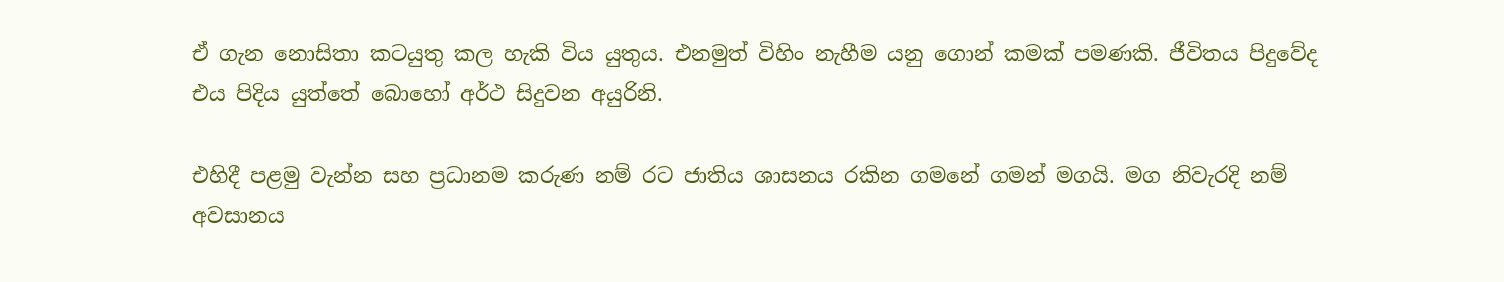ඒ ගැන නොසිතා කටයුතු කල හැකි විය යුතුය. එනමුත් විහිං නැහීම යනු ගොන් කමක් පමණකි. ජීවිතය පිදුවේද එය පිදිය යුත්තේ බොහෝ අර්ථ සිදුවන අයුරිනි.

එහිදී පළමු වැන්න සහ ප්‍රධානම කරුණ නම් රට ජාතිය ශාසනය රකින ගමනේ ගමන් මගයි. මග නිවැරදි නම් අවසානය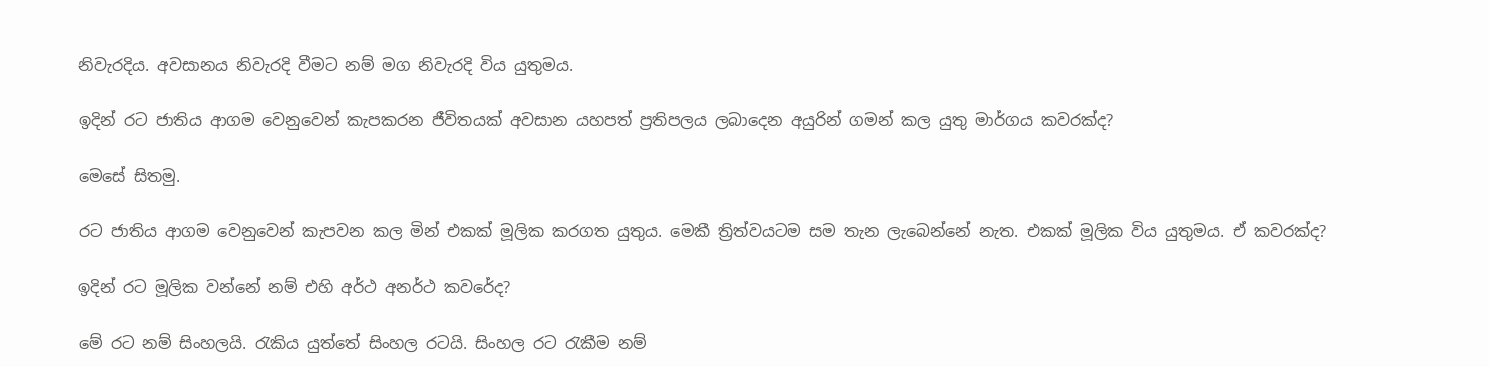නිවැරදිය. අවසානය නිවැරදි වීමට නම් මග නිවැරදි විය යුතුමය.

ඉදින් රට ජාතිය ආගම වෙනුවෙන් කැපකරන ජීවිතයක් අවසාන යහපත් ප්‍රතිපලය ලබාදෙන අයුරින් ගමන් කල යුතු මාර්ගය කවරක්ද?

මෙසේ සිතමු.

රට ජාතිය ආගම වෙනුවෙන් කැපවන කල මින් එකක් මූලික කරගත යුතුය. මෙකී ත්‍රිත්වයටම සම තැන ලැබෙන්නේ නැත. එකක් මූලික විය යුතුමය. ඒ කවරක්ද?

ඉදින් රට මූලික වන්නේ නම් එහි අර්ථ අනර්ථ කවරේද?

මේ රට නම් සිංහලයි. රැකිය යුත්තේ සිංහල රටයි. සිංහල රට රැකීම නම්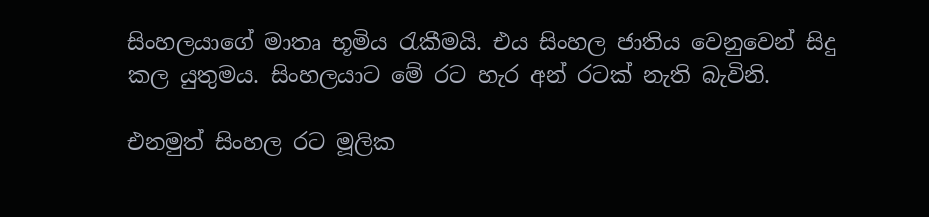සිංහලයාගේ මාතෘ භූමිය රැකීමයි. එය සිංහල ජාතිය වෙනුවෙන් සිදු කල යුතුමය. සිංහලයාට මේ රට හැර අන් රටක් නැති බැවිනි.

එනමුත් සිංහල රට මූලික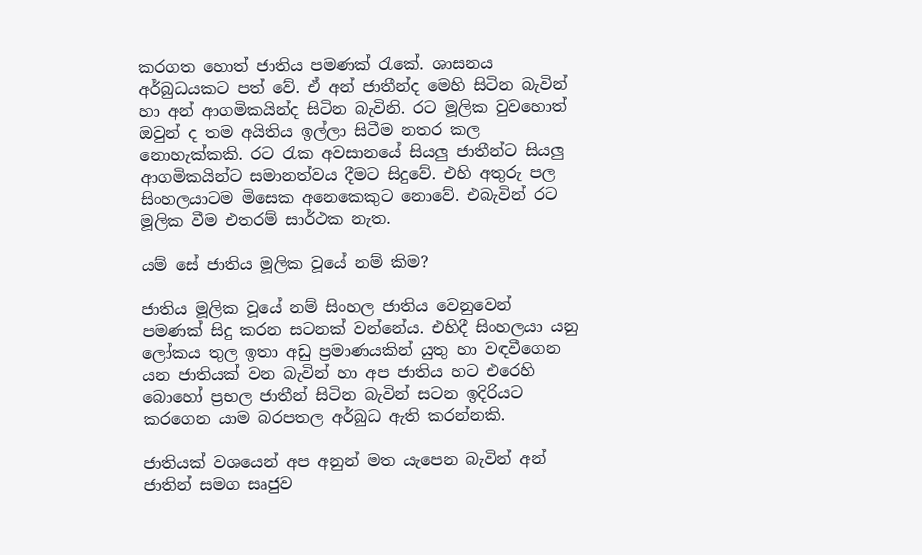කරගත හොත් ජාතිය පමණක් රැකේ. ශාසනය අර්බුධයකට පත් වේ. ඒ අන් ජාතීන්ද මෙහි සිටින බැවින් හා අන් ආගමිකයින්ද සිටින බැවිනි. රට මූලික වුවහොත් ඔවුන් ද තම අයිතිය ඉල්ලා සිටීම නතර කල නොහැක්කකි. රට රැක අවසානයේ සියලු ජාතීන්ට සියලු ආගමිකයින්ට සමානත්වය දීමට සිදුවේ. එහි අතුරු පල සිංහලයාටම මිසෙක අනෙකෙකුට නොවේ. එබැවින් රට මූලික වීම එතරම් සාර්ථක නැත.

යම් සේ ජාතිය මූලික වූයේ නම් කිම?

ජාතිය මූලික වූයේ නම් සිංහල ජාතිය වෙනුවෙන් පමණක් සිදු කරන සටනක් වන්නේය. එහිදී සිංහලයා යනු ලෝකය තුල ඉතා අඩු ප්‍රමාණයකින් යුතු හා වඳවීගෙන යන ජාතියක් වන බැවින් හා අප ජාතිය හට එරෙහි බොහෝ ප්‍රභල ජාතීන් සිටින බැවින් සටන ඉදිරියට කරගෙන යාම බරපතල අර්බුධ ඇති කරන්නකි.

ජාතියක් වශයෙන් අප අනුන් මත යැපෙන බැවින් අන් ජාතින් සමග සෘජුව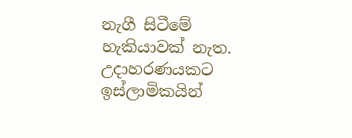නැගී සිටීමේ හැකියාවක් නැත. උදාහරණයකට ඉස්ලාමිකයින්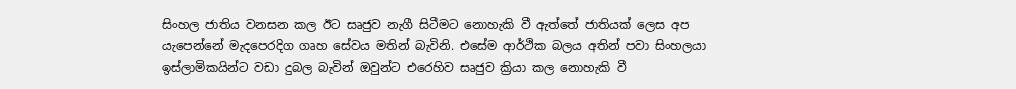සිංහල ජාතිය වනසන කල ඊට සෘජුව නැගී සිටීමට නොහැකි වී ඇත්තේ ජාතියක් ලෙස අප යැපෙන්නේ මැදපෙරදිග ගෘහ සේවය මතින් බැවිනි. එසේම ආර්ථික බලය අතින් පවා සිංහලයා ඉස්ලාමිකයින්ට වඩා දුබල බැවින් ඔවුන්ට එරෙහිව සෘජුව ක්‍රියා කල නොහැකි වී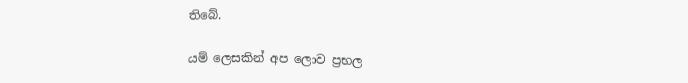තිබේ.

යම් ලෙසකින් අප ලොව ප්‍රභල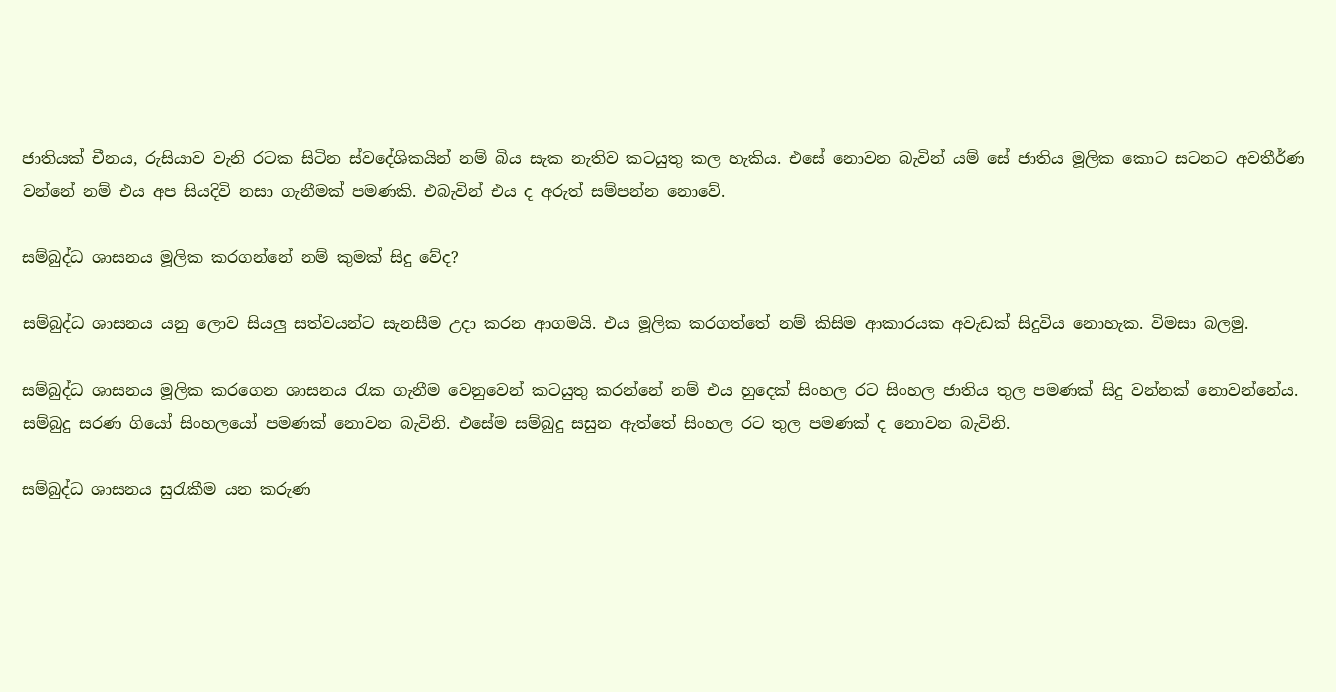ජාතියක් චීනය, රුසියාව වැනි රටක සිටින ස්වදේශිකයින් නම් බිය සැක නැතිව කටයුතු කල හැකිය. එසේ නොවන බැවින් යම් සේ ජාතිය මූලික කොට සටනට අවතීර්ණ වන්නේ නම් එය අප සියදිවි නසා ගැනීමක් පමණකි. එබැවින් එය ද අරුත් සම්පන්න නොවේ.

සම්බුද්ධ ශාසනය මූලික කරගන්නේ නම් කුමක් සිදු වේද?

සම්බුද්ධ ශාසනය යනු ලොව සියලු සත්වයන්ට සැනසීම උදා කරන ආගමයි. එය මූලික කරගත්තේ නම් කිසිම ආකාරයක අවැඩක් සිදුවිය නොහැක. විමසා බලමු.

සම්බුද්ධ ශාසනය මූලික කරගෙන ශාසනය රැක ගැනීම වෙනුවෙන් කටයුතු කරන්නේ නම් එය හුදෙක් සිංහල රට සිංහල ජාතිය තුල පමණක් සිදු වන්නක් නොවන්නේය. සම්බුදු සරණ ගියෝ සිංහලයෝ පමණක් නොවන බැවිනි. එසේම සම්බුදු සසුන ඇත්තේ සිංහල රට තුල පමණක් ද නොවන බැවිනි.

සම්බුද්ධ ශාසනය සුරැකීම යන කරුණ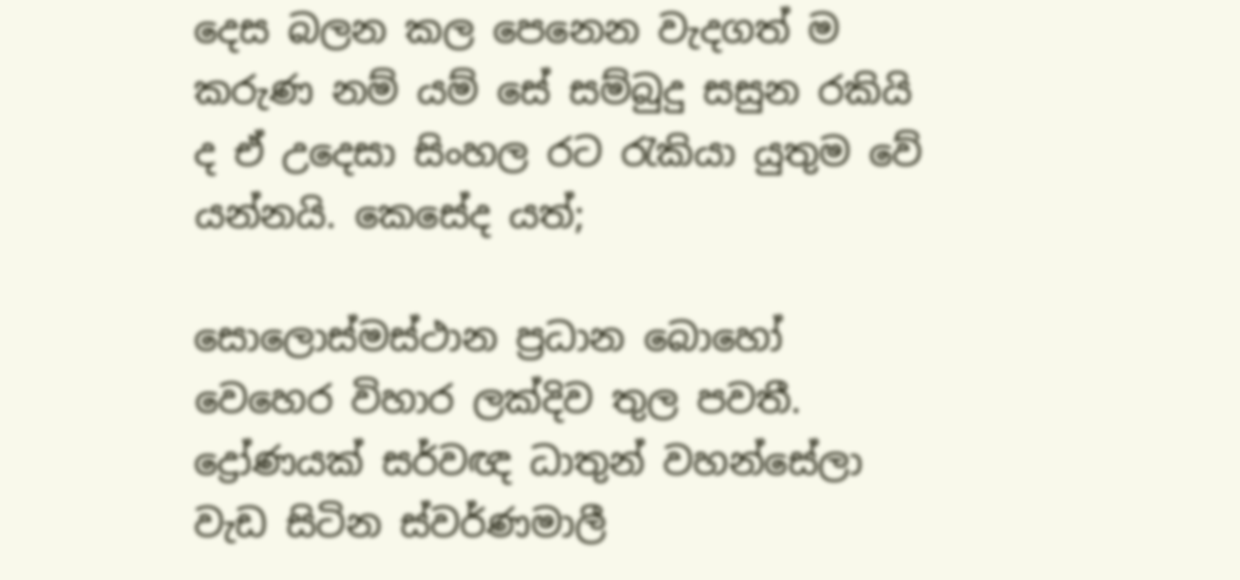දෙස බලන කල පෙනෙන වැදගත් ම කරුණ නම් යම් සේ සම්බුදු සසුන රකියි ද ඒ උදෙසා සිංහල රට රැකියා යුතුම වේ යන්නයි. කෙසේද යත්;

සොලොස්මස්ථාන ප්‍රධාන බොහෝ වෙහෙර විහාර ලක්දිව තුල පවතී. ද්‍රෝණයක් සර්වඥ ධාතුන් වහන්සේලා වැඩ සිටින ස්වර්ණමාලී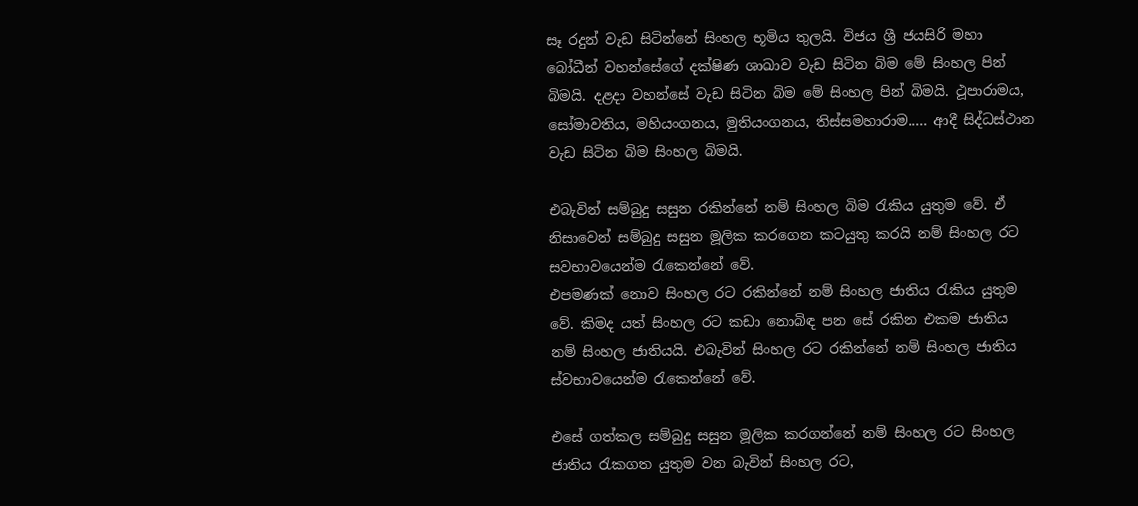සෑ රදුන් වැඩ සිටින්නේ සිංහල භූමිය තුලයි. විජය ශ්‍රී ජයසිරි මහා බෝධීන් වහන්සේගේ දක්ෂිණ ශාඛාව වැඩ සිටින බිම මේ සිංහල පින් බිමයි. දළදා වහන්සේ වැඩ සිටින බිම මේ සිංහල පින් බිමයි. ථූපාරාමය, සෝමාවතිය, මහියංගනය, මුතියංගනය, තිස්සමහාරාම..... ආදී සිද්ධස්ථාන වැඩ සිටින බිම සිංහල බිමයි.

එබැවින් සම්බුදු සසුන රකින්නේ නම් සිංහල බිම රැකිය යුතුම වේ. ඒ නිසාවෙන් සම්බුදු සසුන මූලික කරගෙන කටයුතු කරයි නම් සිංහල රට සවභාවයෙන්ම රැකෙන්නේ වේ.
එපමණක් නොව සිංහල රට රකින්නේ නම් සිංහල ජාතිය රැකිය යුතුම වේ. කිමද යත් සිංහල රට කඩා නොබිඳ පන සේ රකින එකම ජාතිය නම් සිංහල ජාතියයි. එබැවින් සිංහල රට රකින්නේ නම් සිංහල ජාතිය ස්වභාවයෙන්ම රැකෙන්නේ වේ.

එසේ ගත්කල සම්බුදු සසුන මූලික කරගන්නේ නම් සිංහල රට සිංහල ජාතිය රැකගත යුතුම වන බැවින් සිංහල රට,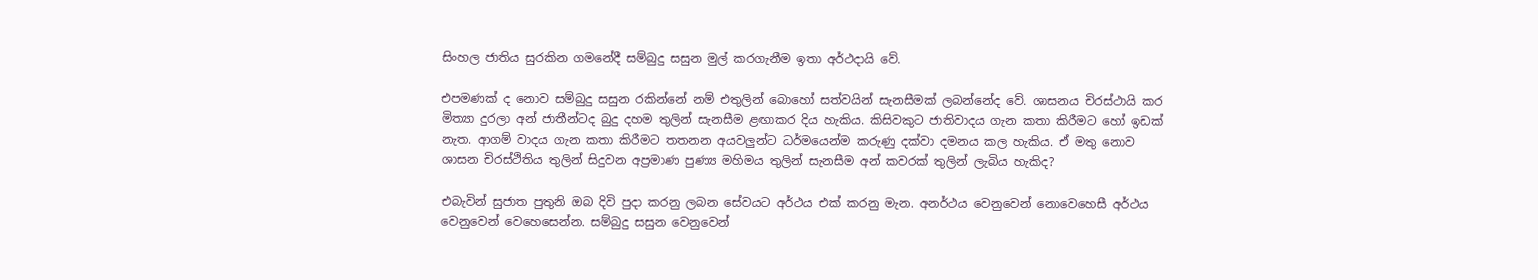සිංහල ජාතිය සුරකින ගමනේදී සම්බුදු සසුන මුල් කරගැනීම ඉතා අර්ථදායි වේ.

එපමණක් ද නොව සම්බුදු සසුන රකින්නේ නම් එතුලින් බොහෝ සත්වයින් සැනසීමක් ලබන්නේද වේ. ශාසනය චිරස්ථායි කර මිත්‍යා දුරලා අන් ජාතීන්ටද බුදු දහම තුලින් සැනසීම ළඟාකර දිය හැකිය. කිසිවකුට ජාතිවාදය ගැන කතා කිරීමට හෝ ඉඩක් නැත. ආගම් වාදය ගැන කතා කිරීමට තතනන අයවලුන්ට ධර්මයෙන්ම කරුණු දක්වා දමනය කල හැකිය. ඒ මතු නොව ශාසන චිරස්ථිතිය තුලින් සිදුවන අප්‍රමාණ පුණ්‍ය මහිමය තුලින් සැනසීම අන් කවරක් තුලින් ලැබිය හැකිද?

එබැවින් සුජාත පුතුනි ඔබ දිවි පුදා කරනු ලබන සේවයට අර්ථය එක් කරනු මැන. අනර්ථය වෙනුවෙන් නොවෙහෙසී අර්ථය වෙනුවෙන් වෙහෙසෙන්න. සම්බුදු සසුන වෙනුවෙන්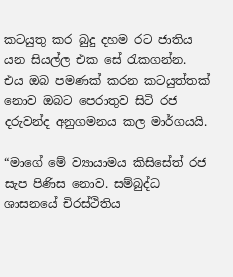කටයුතු කර බුදු දහම රට ජාතිය යන සියල්ල එක සේ රැකගන්න.
එය ඔබ පමණක් කරන කටයුත්තක් නොව ඔබට පෙරාතුව සිටි රජ දරුවන්ද අනුගමනය කල මාර්ගයයි.

“මාගේ මේ ව්‍යායාමය කිසිසේත් රජ සැප පිණිස නොව. සම්බුද්ධ ශාසනයේ චිරස්ථිතිය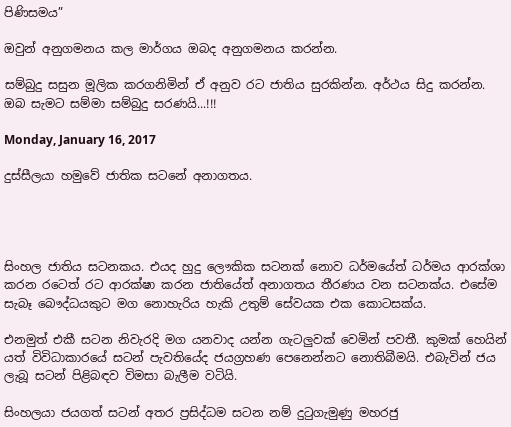පිණිසමය”

ඔවුන් අනුගමනය කල මාර්ගය ඔබද අනුගමනය කරන්න.

සම්බුදු සසුන මූලික කරගනිමින් ඒ අනුව රට ජාතිය සුරකින්න. අර්ථය සිදු කරන්න.
ඔබ සැමට සම්මා සම්බුදු සරණයි...!!!

Monday, January 16, 2017

දුස්සීලයා හමුවේ ජාතික සටනේ අනාගතය.




සිංහල ජාතිය සටනකය. එයද හුදු ලෞකික සටනක් නොව ධර්මයේත් ධර්මය ආරක්ශා කරන රටෙත් රට ආරක්ෂා කරන ජාතියේත් අනාගතය තීරණය වන සටනක්ය. එසේම සැබෑ බෞද්ධයකුට මග නොහැරිය හැකි උතුම් සේවයක එක කොටසක්ය.

එනමුත් එකී සටන නිවැරදි මග යනවාද යන්න ගැටලුවක් වෙමින් පවතී. කුමක් හෙයින් යත් විවිධාකාරයේ සටන් පැවතියේද ජයග්‍රහණ පෙනෙන්නට නොතිබීමයි. එබැවින් ජය ලැබූ සටන් පිළිබඳව විමසා බැලීම වටියි.

සිංහලයා ජයගත් සටන් අතර ප්‍රසිද්ධම සටන නම් දුටුගැමුණු මහරජු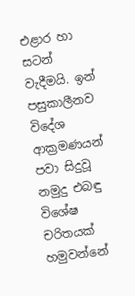එළාර හා සටන් වැදීමයි. ඉන් පසුකාලීනව විදේශ ආක්‍රමණයන් පවා සිදුවූ නමුදු එබඳු විශේෂ චරිතයක් හමුවන්නේ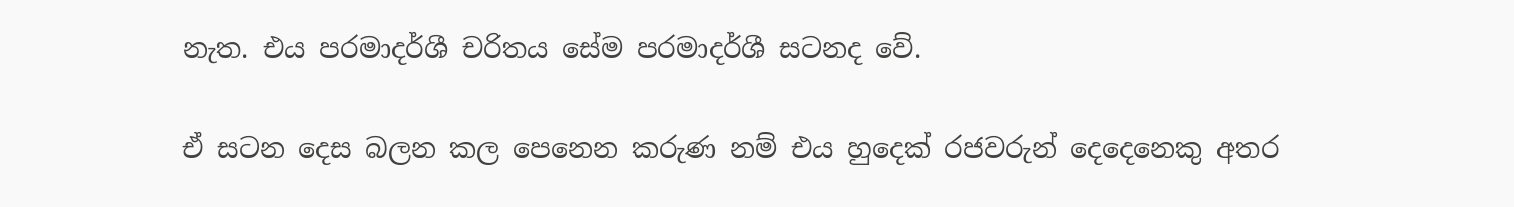නැත. එය පරමාදර්ශී චරිතය සේම පරමාදර්ශී සටනද වේ.

ඒ සටන දෙස බලන කල පෙනෙන කරුණ නම් එය හුදෙක් රජවරුන් දෙදෙනෙකු අතර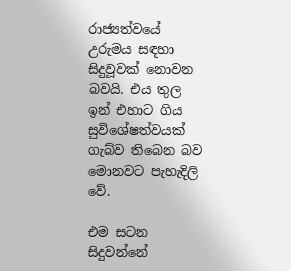රාජ්‍යත්වයේ උරුමය සඳහා සිදුවූවක් නොවන බවයි. එය තුල ඉන් එහාට ගිය සුවිශේෂත්වයක් ගැබ්ව තිබෙන බව මොනවට පැහැදිලි වේ.

එම සටන සිදුවන්නේ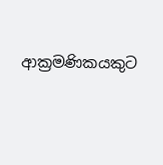ආක්‍රමණිකයකුට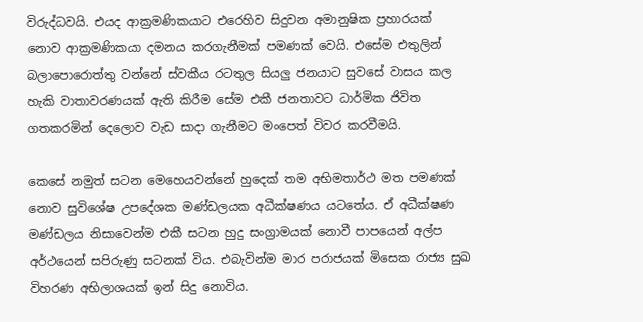විරුද්ධවයි. එයද ආක්‍රමණිකයාට එරෙහිව සිදුවන අමානුෂික ප්‍රහාරයක් නොව ආක්‍රමණිකයා දමනය කරගැනීමක් පමණක් වෙයි. එසේම එතුලින් බලාපොරොත්තු වන්නේ ස්වකීය රටතුල සියලු ජනයාට සුවසේ වාසය කල හැකි වාතාවරණයක් ඇති කිරීම සේම එකී ජනතාවට ධාර්මික ජිවිත ගතකරමින් දෙලොව වැඩ සාදා ගැනීමට මංපෙත් විවර කරවීමයි.

කෙසේ නමුත් සටන මෙහෙයවන්නේ හුදෙක් තම අභිමතාර්ථ මත පමණක් නොව සුවිශේෂ උපදේශක මණ්ඩලයක අධීක්ෂණය යටතේය. ඒ අධීක්ෂණ මණ්ඩලය නිසාවෙන්ම එකී සටන හුදු සංග්‍රාමයක් නොවී පාපයෙන් අල්ප අර්ථයෙන් සපිරුණු සටනක් විය. එබැවින්ම මාර පරාජයක් මිසෙක රාජ්‍ය සුඛ විහරණ අභිලාශයක් ඉන් සිදු නොවිය.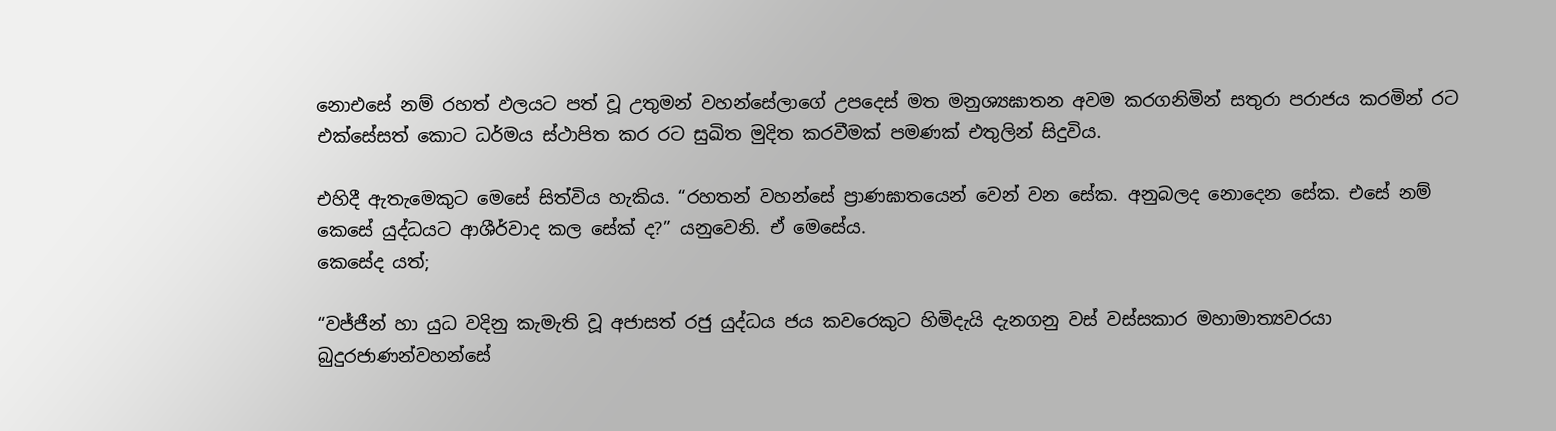නොඑසේ නම් රහත් ඵලයට පත් වූ උතුමන් වහන්සේලාගේ උපදෙස් මත මනුශ්‍යඝාතන අවම කරගනිමින් සතුරා පරාජය කරමින් රට එක්සේසත් කොට ධර්මය ස්ථාපිත කර රට සුඛිත මුදිත කරවීමක් පමණක් එතුලින් සිදුවිය.

එහිදී ඇතැමෙකුට මෙසේ සිත්විය හැකිය. “රහතන් වහන්සේ ප්‍රාණඝාතයෙන් වෙන් වන සේක. අනුබලද නොදෙන සේක. එසේ නම් කෙසේ යුද්ධයට ආශීර්වාද කල සේක් ද?” යනුවෙනි. ඒ මෙසේය.
කෙසේද යත්;

“වජ්ජීන් හා යුධ වදිනු කැමැති වූ අජාසත් රජු යුද්ධය ජය කවරෙකුට හිමිදැයි දැනගනු වස් වස්සකාර මහාමාත්‍යවරයා බුදුරජාණන්වහන්සේ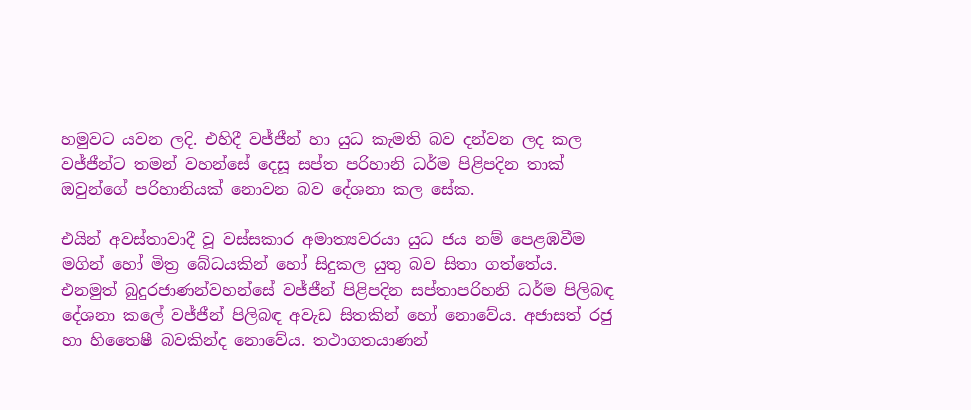හමුවට යවන ලදි. එහිදී වජ්ජීන් හා යුධ කැමති බව දන්වන ලද කල වජ්ජීන්ට තමන් වහන්සේ දෙසූ සප්ත පරිහානි ධර්ම පිළිපදින තාක් ඔවුන්ගේ පරිහානියක් නොවන බව දේශනා කල සේක.

එයින් අවස්තාවාදී වූ වස්සකාර අමාත්‍යවරයා යුධ ජය නම් පෙළඹවීම මගින් හෝ මිත්‍ර බේධයකින් හෝ සිදුකල යුතු බව සිතා ගත්තේය.
එනමුත් බුදුරජාණන්වහන්සේ වජ්ජීන් පිළිපදින සප්තාපරිහනි ධර්ම පිලිබඳ දේශනා කලේ වජ්ජීන් පිලිබඳ අවැඩ සිතකින් හෝ නොවේය. අජාසත් රජු හා හිතෛෂී බවකින්ද නොවේය. තථාගතයාණන්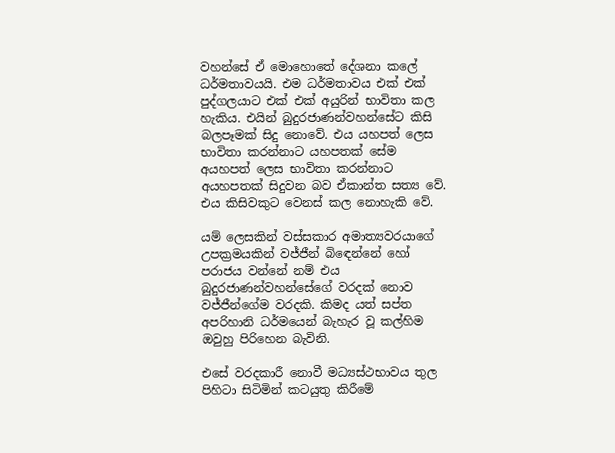වහන්සේ ඒ මොහොතේ දේශනා කලේ ධර්මතාවයයි. එම ධර්මතාවය එක් එක් පුද්ගලයාට එක් එක් අයුරින් භාවිතා කල හැකිය. එයින් බුදුරජාණන්වහන්සේට කිසි බලපෑමක් සිදු නොවේ. එය යහපත් ලෙස භාවිතා කරන්නාට යහපතක් සේම අයහපත් ලෙස භාවිතා කරන්නාට අයහපතක් සිදුවන බව ඒකාන්ත සත්‍ය වේ. එය කිසිවකුට වෙනස් කල නොහැකි වේ.

යම් ලෙසකින් වස්සකාර අමාත්‍යවරයාගේ උපක්‍රමයකින් වජ්ජීන් බිඳෙන්නේ හෝ පරාජය වන්නේ නම් එය බුදුරජාණන්වහන්සේගේ වරදක් නොව වජ්ජීන්ගේම වරදකි. කිමද යත් සප්ත අපරිහානි ධර්මයෙන් බැහැර වූ කල්හිම ඔවුහු පිරිහෙන බැවිනි.

එසේ වරදකාරී නොවී මධ්‍යස්ථභාවය තුල පිහිටා සිටිමින් කටයුතු කිරීමේ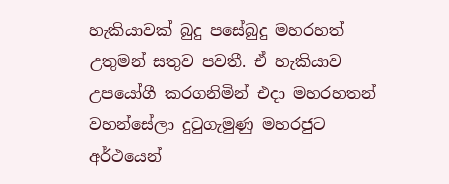හැකියාවක් බුදු පසේබුදු මහරහත් උතුමන් සතුව පවතී. ඒ හැකියාව උපයෝගී කරගනිමින් එදා මහරහතන් වහන්සේලා දුටුගැමුණු මහරජුට අර්ථයෙන්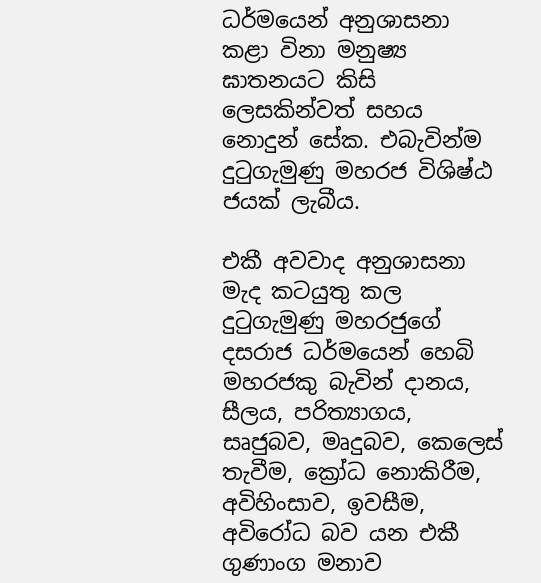ධර්මයෙන් අනුශාසනා කළා විනා මනුෂ්‍ය ඝාතනයට කිසි ලෙසකින්වත් සහය නොදුන් සේක. එබැවින්ම දුටුගැමුණු මහරජ විශිෂ්ඨ ජයක් ලැබීය.

එකී අවවාද අනුශාසනා මැද කටයුතු කල දුටුගැමුණු මහරජුගේ දසරාජ ධර්මයෙන් හෙබි මහරජකු බැවින් දානය, සීලය, පරිත්‍යාගය, සෘජුබව, මෘදුබව, කෙලෙස් තැවීම, ක්‍රෝධ නොකිරීම, අවිහිංසාව, ඉවසීම, අවිරෝධ බව යන එකී ගුණාංග මනාව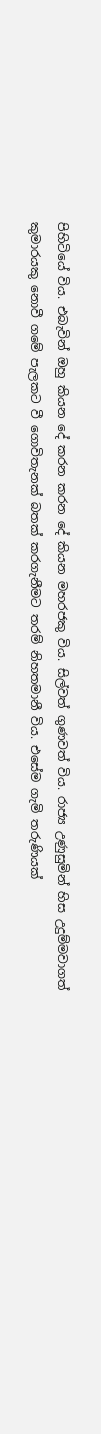පිහිටියේ විය. එබැවින් ඔහු කියන දේ කරන කරන දේ කියන මහරජකු විය. සිල්වත් ගුණවත් විය. රාජ්‍ය උණුසුමින් හිස උදුම්මවාගත් කුමාරයකු නොවී ගමේ පැලකට වී ගොවිතැනක් බතක් කරගැනීමට තරම් නිහතමානී විය. එසේම ගැමි තරුණියක්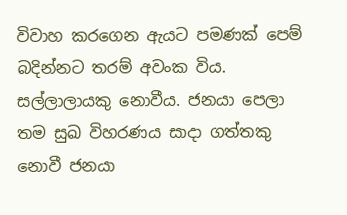විවාහ කරගෙන ඇයට පමණක් පෙම් බදින්නට තරම් අවංක විය. සල්ලාලායකු නොවීය. ජනයා පෙලා තම සුඛ විහරණය සාදා ගත්තකු නොවී ජනයා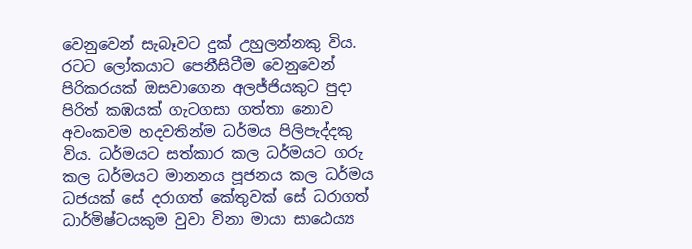වෙනුවෙන් සැබෑවට දුක් උහුලන්නකු විය.
රටට ලෝකයාට පෙනීසිටීම වෙනුවෙන් පිරිකරයක් ඔසවාගෙන අලජ්ජියකුට පුදා පිරිත් කඹයක් ගැටගසා ගත්තා නොව අවංකවම හදවතින්ම ධර්මය පිලිපැද්දකු විය. ධර්මයට සත්කාර කල ධර්මයට ගරු කල ධර්මයට මානනය පූජනය කල ධර්මය ධජයක් සේ දරාගත් කේතුවක් සේ ධරාගත් ධාර්මිෂ්ටයකුම වුවා විනා මායා සාඨෙය්‍ය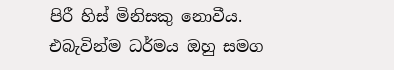පිරී හිස් මිනිසකු නොවීය. එබැවින්ම ධර්මය ඔහු සමග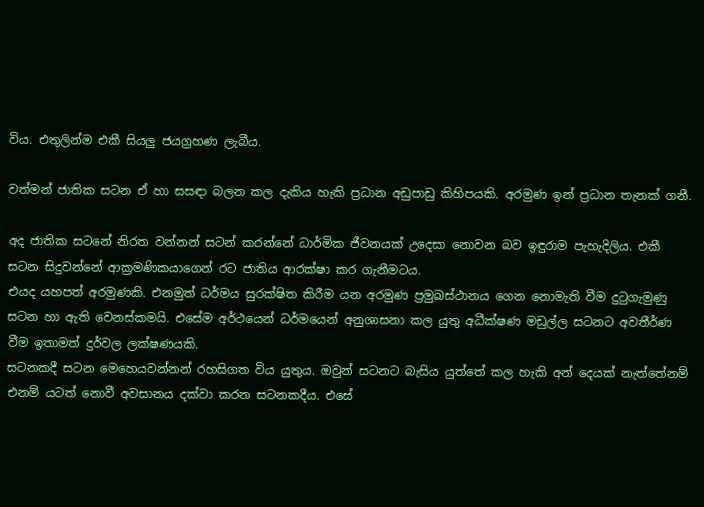විය. එතුලින්ම එකී සියලු ජයග්‍රහණ ලැබීය.

වත්මන් ජාතික සටන ඒ හා සසඳා බලන කල දැකිය හැකි ප්‍රධාන අඩුපාඩු කිහිපයකි. අරමුණ ඉන් ප්‍රධාන තැනක් ගනී.

අද ජාතික සටනේ නිරත වන්නන් සටන් කරන්නේ ධාර්මික ජීවනයක් උදෙසා නොවන බව ඉඳුරාම පැහැදිලිය. එකී සටන සිදුවන්නේ ආක්‍රමණිකයාගෙන් රට ජාතිය ආරක්ෂා කර ගැනීමටය.
එයද යහපත් අරමුණකි. එනමුත් ධර්මය සුරක්ෂිත කිරීම යන අරමුණ ප්‍රමුඛස්ථානය ගෙන නොමැති වීම දුටුගැමුණු සටන හා ඇති වෙනස්කමයි. එසේම අර්ථයෙන් ධර්මයෙන් අනුශාසනා කල යුතු අධීක්ෂණ මඩුල්ල සටනට අවතීර්ණ වීම ඉතාමත් දුර්වල ලක්ෂණයකි.
සටනකදී සටන මෙහෙයවන්නන් රහසිගත විය යුතුය. ඔවුන් සටනට බැසිය යුත්තේ කල හැකි අන් දෙයක් නැත්තේනම් එනම් යටත් නොවී අවසානය දක්වා කරන සටනකදීය. එසේ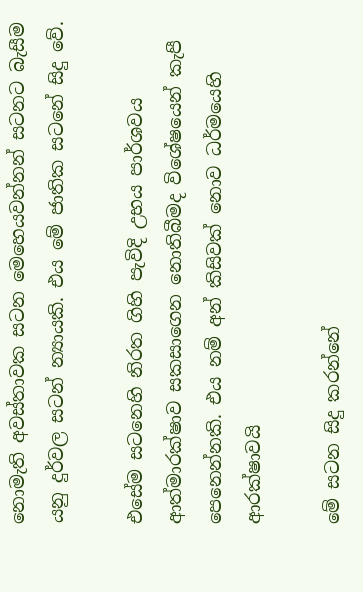නොමැති අවස්තාවක සටන මෙහෙයවන්නන් සටනට බැසීම යනු දුර්වල සටන් න්‍යායකි. එය මේ ජාතික සටනේ සිදු වේ.

එසේම සටනෙහි නිරත ගිහි පැවිදි උභය පාර්ශවය ආත්මාරක්ෂාව සකසාගෙන නොතිබීමද විශේෂයෙන් කැපී පෙනෙන්නකි. එය නම් අන් කිසිවක් නොව ධර්මයෙහි ආරක්ෂාවයි

මේ සටන සිදු කරන්නේ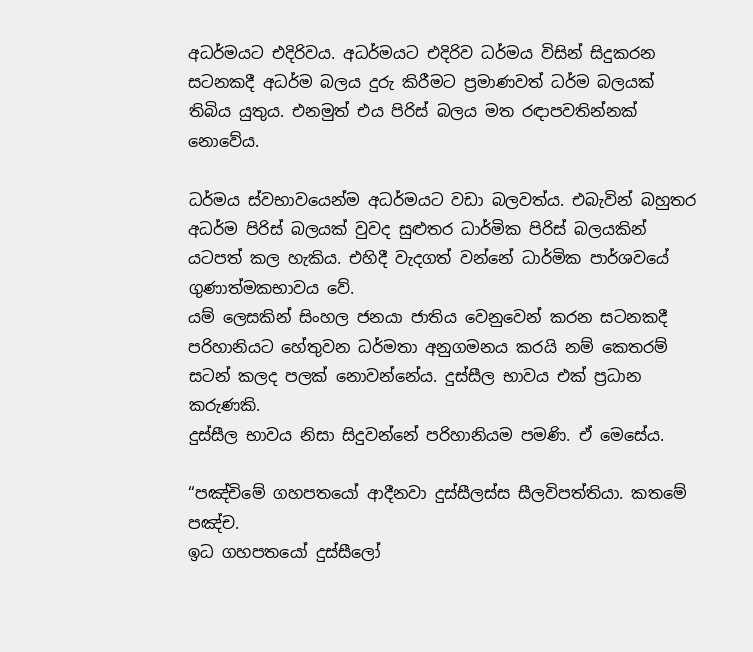අධර්මයට එදිරිවය. අධර්මයට එදිරිව ධර්මය විසින් සිදුකරන සටනකදී අධර්ම බලය දුරු කිරීමට ප්‍රමාණවත් ධර්ම බලයක් තිබිය යුතුය. එනමුත් එය පිරිස් බලය මත රඳාපවතින්නක් නොවේය.

ධර්මය ස්වභාවයෙන්ම අධර්මයට වඩා බලවත්ය. එබැවින් බහුතර අධර්ම පිරිස් බලයක් වුවද සුළුතර ධාර්මික පිරිස් බලයකින් යටපත් කල හැකිය. එහිදී වැදගත් වන්නේ ධාර්මික පාර්ශවයේ ගුණාත්මකභාවය වේ.
යම් ලෙසකින් සිංහල ජනයා ජාතිය වෙනුවෙන් කරන සටනකදී පරිහානියට හේතුවන ධර්මතා අනුගමනය කරයි නම් කෙතරම් සටන් කලද පලක් නොවන්නේය. දුස්සීල භාවය එක් ප්‍රධාන කරුණකි.
දුස්සීල භාවය නිසා සිදුවන්නේ පරිහානියම පමණි. ඒ මෙසේය.

“පඤ්චිමේ ගහපතයෝ ආදීනවා දුස්සීලස්ස සීලවිපත්තියා. කතමේ පඤ්ච.
ඉධ ගහපතයෝ දුස්සීලෝ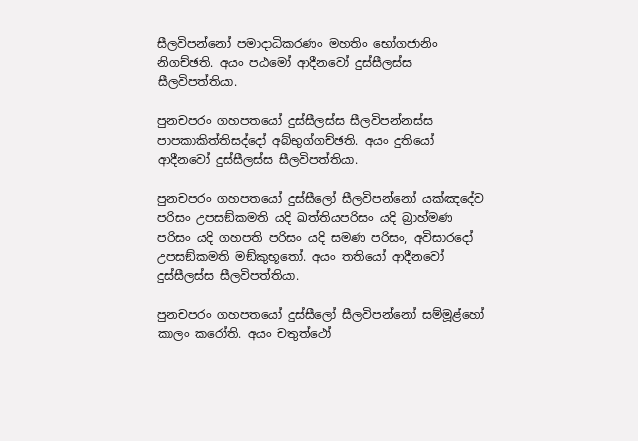සීලවිපන්නෝ පමාදාධිකරණං මහතිං භෝගජානිං නිගච්ඡති. අයං පඨමෝ ආදීනවෝ දුස්සීලස්ස සීලවිපත්තියා.

පුනචපරං ගහපතයෝ දුස්සීලස්ස සීලවිපන්නස්ස පාපකාකිත්තිසද්දෝ අබ්භුග්ගච්ඡති. අයං දුතියෝ ආදීනවෝ දුස්සීලස්ස සීලවිපත්තියා.

පුනචපරං ගහපතයෝ දුස්සීලෝ සීලවිපන්නෝ යක්ඤදේව පරිසං උපසඞ්කමති යදි ඛත්තියපරිසං යදි බ්‍රාහ්මණ පරිසං යදි ගහපති පරිසං යදි සමණ පරිසං, අවිසාරදෝ උපසඞ්කමති මඞ්කුභූතෝ. අයං තතියෝ ආදීනවෝ දුස්සීලස්ස සීලවිපත්තියා.

පුනචපරං ගහපතයෝ දුස්සීලෝ සීලවිපන්නෝ සම්මූළ්හෝ කාලං කරෝති. අයං චතුත්ථෝ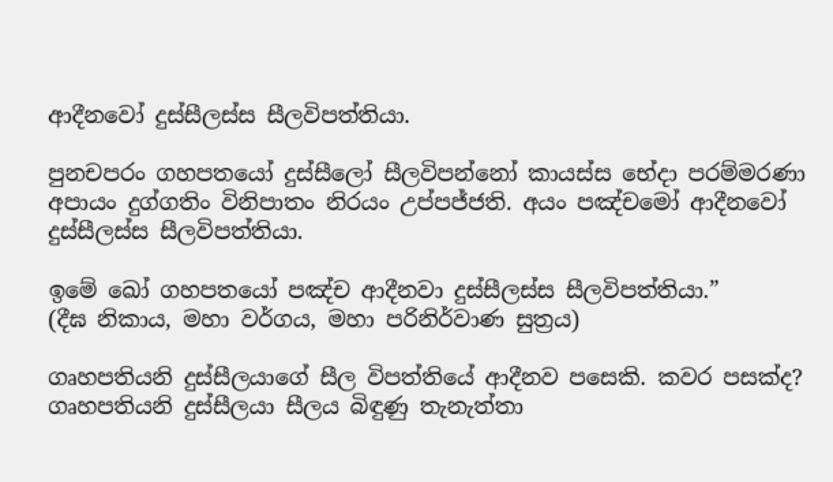ආදීනවෝ දුස්සීලස්ස සීලවිපත්තියා.

පුනචපරං ගහපතයෝ දුස්සීලෝ සීලවිපන්නෝ කායස්ස භේදා පරම්මරණා අපායං දුග්ගතිං විනිපාතං නිරයං උප්පජ්ජති. අයං පඤ්චමෝ ආදීනවෝ දුස්සීලස්ස සීලවිපත්තියා.

ඉමේ ඛෝ ගහපතයෝ පඤ්ච ආදීනවා දුස්සීලස්ස සීලවිපත්තියා.”
(දීඝ නිකාය, මහා වර්ගය, මහා පරිනිර්වාණ සුත්‍රය)

ගෘහපතියනි දුස්සීලයාගේ සීල විපත්තියේ ආදීනව පසෙකි. කවර පසක්ද?
ගෘහපතියනි දුස්සීලයා සීලය බිඳුණු තැනැත්තා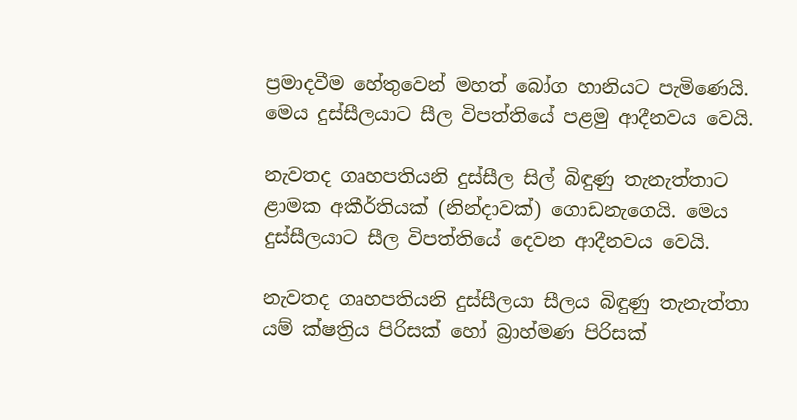ප්‍රමාදවීම හේතුවෙන් මහත් බෝග හානියට පැමිණෙයි. මෙය දුස්සීලයාට සීල විපත්තියේ පළමු ආදීනවය වෙයි.

නැවතද ගෘහපතියනි දුස්සීල සිල් බිඳුණු තැනැත්තාට ළාමක අකීර්තියක් (නින්දාවක්) ගොඩනැගෙයි. මෙය දුස්සීලයාට සීල විපත්තියේ දෙවන ආදීනවය වෙයි.

නැවතද ගෘහපතියනි දුස්සීලයා සීලය බිඳුණු තැනැත්තා යම් ක්ෂත්‍රිය පිරිසක් හෝ බ්‍රාහ්මණ පිරිසක්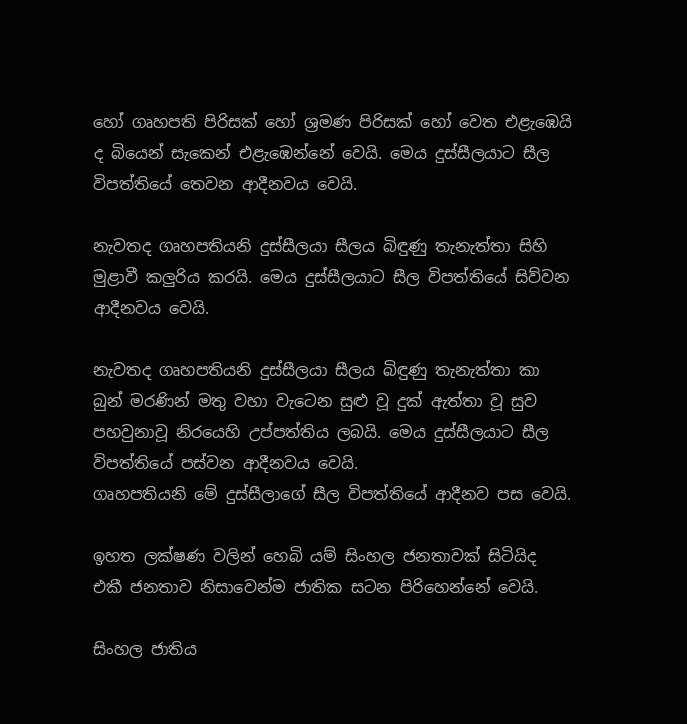හෝ ගෘහපති පිරිසක් හෝ ශ්‍රමණ පිරිසක් හෝ වෙත එළැඹෙයි ද බියෙන් සැකෙන් එළැඹෙන්නේ වෙයි. මෙය දුස්සීලයාට සීල විපත්තියේ තෙවන ආදීනවය වෙයි.

නැවතද ගෘහපතියනි දුස්සීලයා සීලය බිඳුණු තැනැත්තා සිහි මුළාවී කලුරිය කරයි. මෙය දුස්සීලයාට සීල විපත්තියේ සිව්වන ආදීනවය වෙයි.

නැවතද ගෘහපතියනි දුස්සීලයා සීලය බිඳුණු තැනැත්තා කා බුන් මරණින් මතු වහා වැටෙන සුළු වූ දුක් ඇත්තා වූ සුව පහවුනාවූ නිරයෙහි උප්පත්තිය ලබයි. මෙය දුස්සීලයාට සීල විපත්තියේ පස්වන ආදීනවය වෙයි.
ගෘහපතියනි මේ දුස්සීලාගේ සීල විපත්තියේ ආදීනව පස වෙයි.

ඉහත ලක්ෂණ වලින් හෙබි යම් සිංහල ජනතාවක් සිටියිද එකී ජනතාව නිසාවෙන්ම ජාතික සටන පිරිහෙන්නේ වෙයි.

සිංහල ජාතිය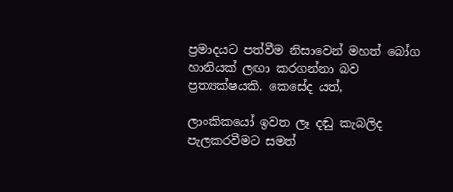ප්‍රමාදයට පත්වීම නිසාවෙන් මහත් බෝග හානියක් ලඟා කරගන්නා බව ප්‍රත්‍යක්ෂයකි. කෙසේද යත්,

ලාංකිකයෝ ඉවත ලෑ දඬු කැබලිද පැලකරවීමට සමත්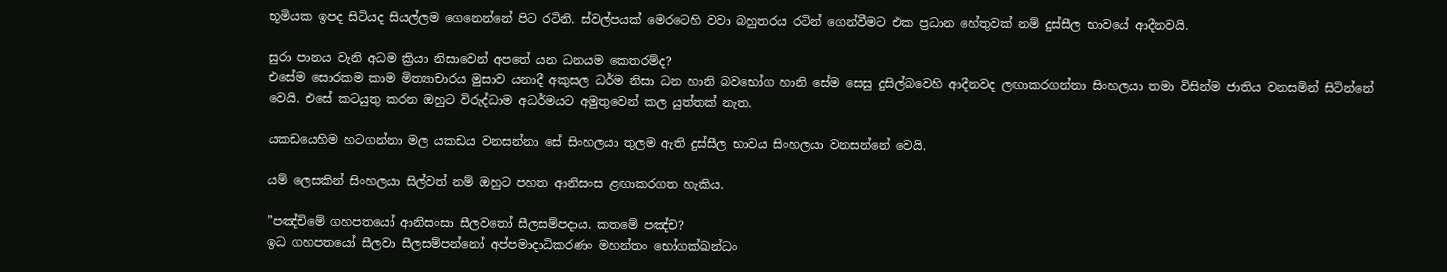භූමියක ඉපද සිටියද සියල්ලම ගෙනෙන්නේ පිට රටිනි. ස්වල්පයක් මෙරටෙහි වවා බහුතරය රටින් ගෙන්වීමට එක ප්‍රධාන හේතුවක් නම් දුස්සීල භාවයේ ආදීනවයි.

සුරා පානය වැනි අධම ක්‍රියා නිසාවෙන් අපතේ යන ධනයම කෙතරම්ද?
එසේම සොරකම කාම මිත්‍යාචාරය මුසාව යනාදී අකුසල ධර්ම නිසා ධන හානි බවභෝග හානි සේම සෙසු දුසිල්බවෙහි ආදීනවද ලඟාකරගන්නා සිංහලයා තමා විසින්ම ජාතිය වනසමින් සිටින්නේ වෙයි. එසේ කටයුතු කරන ඔහුට විරුද්ධාම අධර්මයට අමුතුවෙන් කල යුත්තක් නැත.

යකඩයෙහිම හටගන්නා මල යකඩය වනසන්නා සේ සිංහලයා තුලම ඇති දුස්සීල භාවය සිංහලයා වනසන්නේ වෙයි.

යම් ලෙසකින් සිංහලයා සිල්වත් නම් ඔහුට පහත ආනිසංස ළඟාකරගත හැකිය.

”පඤ්චිමේ ගහපතයෝ ආනිසංසා සීලවතෝ සීලසම්පදාය. කතමේ පඤ්ච?
ඉධ ගහපතයෝ සීලවා සීලසම්පන්නෝ අප්පමාදාධිකරණං මහන්තං භෝගක්ඛන්ධං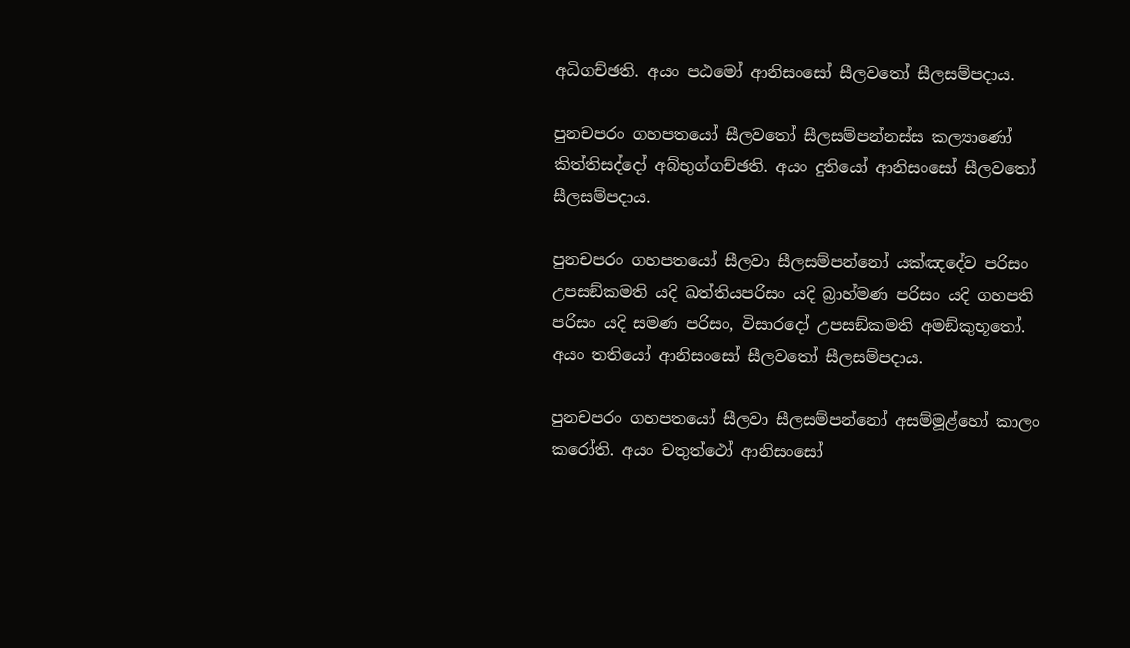අධිගච්ඡති. අයං පඨමෝ ආනිසංසෝ සීලවතෝ සීලසම්පදාය.

පුනචපරං ගහපතයෝ සීලවතෝ සීලසම්පන්නස්ස කල්‍යාණෝ කිත්තිසද්දෝ අබ්භුග්ගච්ඡති. අයං දුතියෝ ආනිසංසෝ සීලවතෝ සීලසම්පදාය.

පුනචපරං ගහපතයෝ සීලවා සීලසම්පන්නෝ යක්ඤදේව පරිසං උපසඞ්කමති යදි ඛත්තියපරිසං යදි බ්‍රාහ්මණ පරිසං යදි ගහපති පරිසං යදි සමණ පරිසං, විසාරදෝ උපසඞ්කමති අමඞ්කුභූතෝ. අයං තතියෝ ආනිසංසෝ සීලවතෝ සීලසම්පදාය.

පුනචපරං ගහපතයෝ සීලවා සීලසම්පන්නෝ අසම්මූළ්හෝ කාලං කරෝති. අයං චතුත්ථෝ ආනිසංසෝ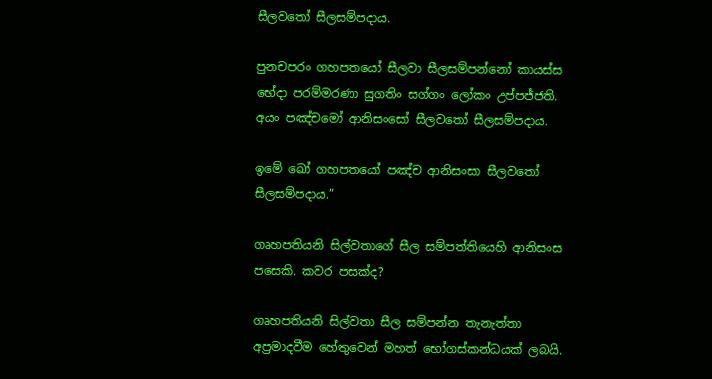සීලවතෝ සීලසම්පදාය.

පුනචපරං ගහපතයෝ සීලවා සීලසම්පන්නෝ කායස්ස භේදා පරම්මරණා සුගතිං සග්ගං ලෝකං උප්පජ්ජති. අයං පඤ්චමෝ ආනිසංසෝ සීලවතෝ සීලසම්පදාය.

ඉමේ ඛෝ ගහපතයෝ පඤ්ච ආනිසංසා සීලවතෝ සීලසම්පදාය.”

ගෘහපතියනි සිල්වතාගේ සීල සම්පත්තියෙහි ආනිසංස පසෙකි. කවර පසක්ද?

ගෘහපතියනි සිල්වතා සීල සම්පන්න තැනැත්තා අප්‍රමාදවීම හේතුවෙන් මහත් භෝගස්කන්ධයක් ලබයි.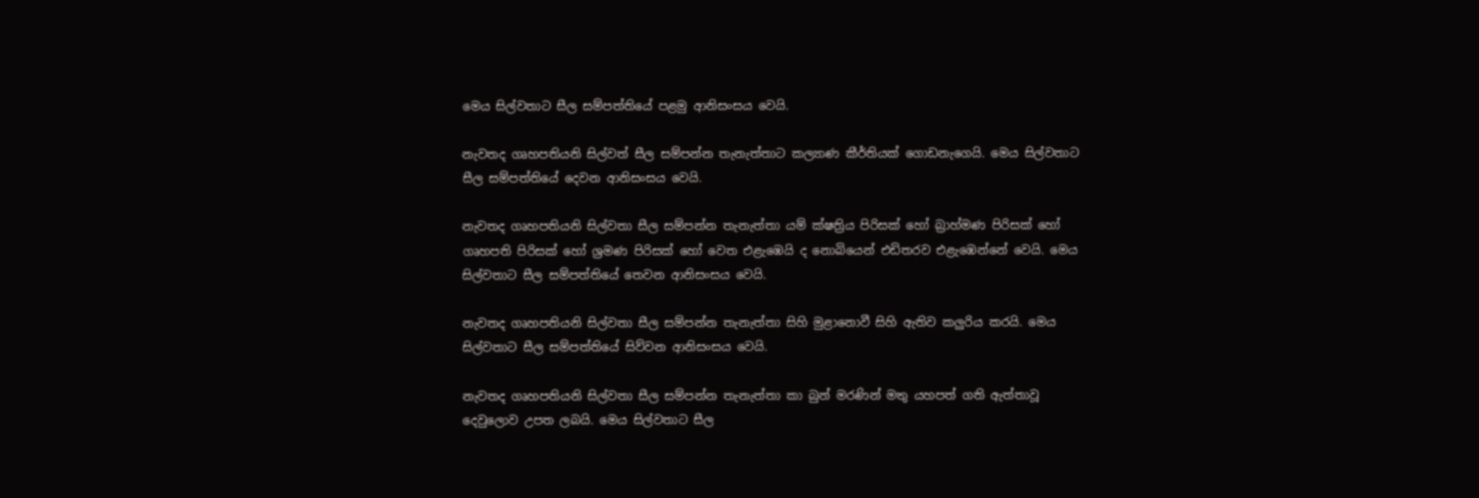මෙය සිල්වතාට සීල සම්පත්තියේ පළමු ආනිසංසය වෙයි.

නැවතද ගෘහපතියනි සිල්වත් සීල සම්පන්න තැනැත්තාට කල්‍යාණ කීර්තියක් ගොඩනැගෙයි. මෙය සිල්වතාට සීල සම්පත්තියේ දෙවන ආනිසංසය වෙයි.

නැවතද ගෘහපතියනි සිල්වතා සීල සම්පන්න තැනැත්තා යම් ක්ෂත්‍රිය පිරිසක් හෝ බ්‍රාහ්මණ පිරිසක් හෝ ගෘහපති පිරිසක් හෝ ශ්‍රමණ පිරිසක් හෝ වෙත එළැඹෙයි ද නොබියෙන් එඩිතරව එළැඹෙන්නේ වෙයි. මෙය සිල්වතාට සීල සම්පත්තියේ තෙවන ආනිසංසය වෙයි.

නැවතද ගෘහපතියනි සිල්වතා සීල සම්පන්න තැනැත්තා සිහි මුළානොවී සිහි ඇතිව කලුරිය කරයි. මෙය සිල්වතාට සීල සම්පත්තියේ සිව්වන ආනිසංසය වෙයි.

නැවතද ගෘහපතියනි සිල්වතා සීල සම්පන්න තැනැත්තා කා බුන් මරණින් මතු යහපත් ගති ඇත්තාවූ දෙවුලොව උපත ලබයි. මෙය සිල්වතාට සීල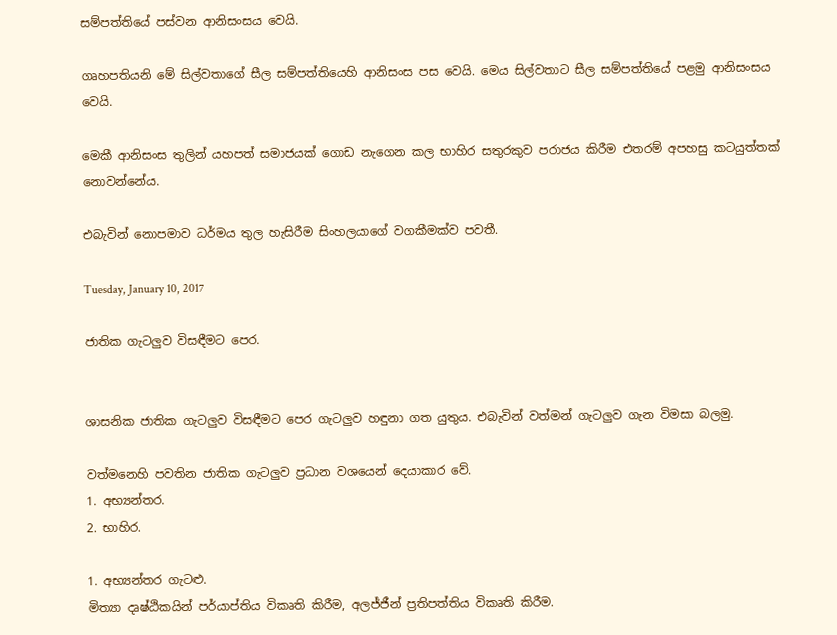සම්පත්තියේ පස්වන ආනිසංසය වෙයි.

ගෘහපතියනි මේ සිල්වතාගේ සීල සම්පත්තියෙහි ආනිසංස පස වෙයි. මෙය සිල්වතාට සීල සම්පත්තියේ පළමු ආනිසංසය වෙයි.

මෙකී ආනිසංස තුලින් යහපත් සමාජයක් ගොඩ නැගෙන කල භාහිර සතුරකුව පරාජය කිරීම එතරම් අපහසු කටයුත්තක් නොවන්නේය.

එබැවින් නොපමාව ධර්මය තුල හැසිරීම සිංහලයාගේ වගකීමක්ව පවතී.

Tuesday, January 10, 2017

ජාතික ගැටලුව විසඳීමට පෙර.


ශාසනික ජාතික ගැටලුව විසඳීමට පෙර ගැටලුව හඳුනා ගත යුතුය. එබැවින් වත්මන් ගැටලුව ගැන විමසා බලමු.

වත්මනෙහි පවතින ජාතික ගැටලුව ප්‍රධාන වශයෙන් දෙයාකාර වේ.
1. අභ්‍යන්තර.
2. භාහිර.

1. අභ්‍යන්තර ගැටළු.
මිත්‍යා දෘෂ්ඨිකයින් පර්යාප්තිය විකෘති කිරීම, අලජ්ජීන් ප්‍රතිපත්තිය විකෘති කිරීම.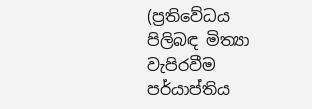(ප්‍රතිවේධය පිලිබඳ මිත්‍යා වැපිරවීම පර්යාප්තිය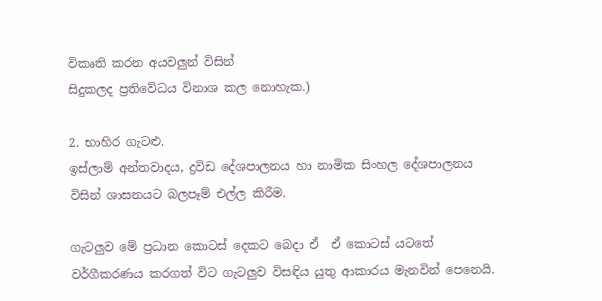විකෘති කරන අයවලුන් විසින්
සිදුකලද ප්‍රතිවේධය විනාශ කල නොහැක.)

2. භාහිර ගැටළු.
ඉස්ලාම් අන්තවාදය, ද්‍රවිඩ දේශපාලනය හා නාමික සිංහල දේශපාලනය විසින් ශාසනයට බලපෑම් එල්ල කිරීම.

ගැටලුව මේ ප්‍රධාන කොටස් දෙකට බෙදා ඒ  ඒ කොටස් යටතේ වර්ගීකරණය කරගත් විට ගැටලුව විසඳිය යුතු ආකාරය මැනවින් පෙනෙයි.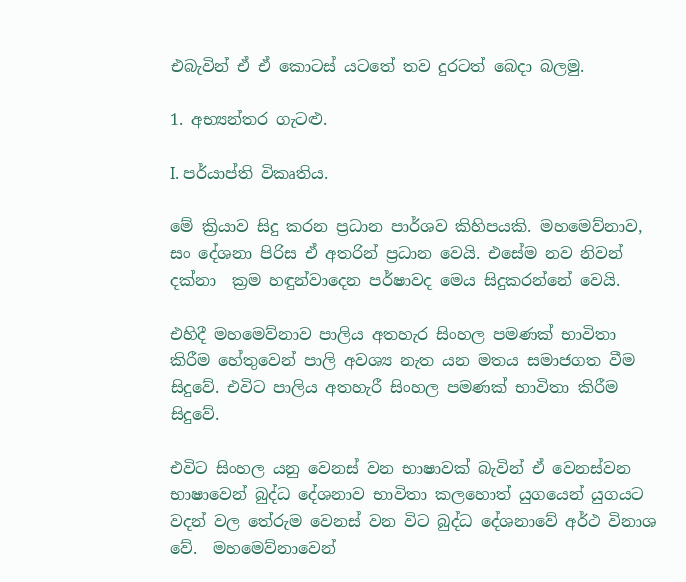එබැවින් ඒ ඒ කොටස් යටතේ තව දුරටත් බෙදා බලමු.

1. අභ්‍යන්තර ගැටළු.

I. පර්යාප්ති විකෘතිය.

මේ ක්‍රියාව සිදු කරන ප්‍රධාන පාර්ශව කිහිපයකි. මහමෙව්නාව, සං දේශනා පිරිස ඒ අතරින් ප්‍රධාන වෙයි. එසේම නව නිවන්  දක්නා  ක්‍රම හඳුන්වාදෙන පර්ෂාවද මෙය සිදුකරන්නේ වෙයි.

එහිදී මහමෙව්නාව පාලිය අතහැර සිංහල පමණක් භාවිතා කිරීම හේතුවෙන් පාලි අවශ්‍ය නැත යන මතය සමාජගත වීම සිදුවේ. එවිට පාලිය අතහැරී සිංහල පමණක් භාවිතා කිරීම සිදුවේ.

එවිට සිංහල යනු වෙනස් වන භාෂාවක් බැවින් ඒ වෙනස්වන භාෂාවෙන් බුද්ධ දේශනාව භාවිතා කලහොත් යුගයෙන් යුගයට වදන් වල තේරුම වෙනස් වන විට බුද්ධ දේශනාවේ අර්ථ විනාශ වේ.  මහමෙව්නාවෙන්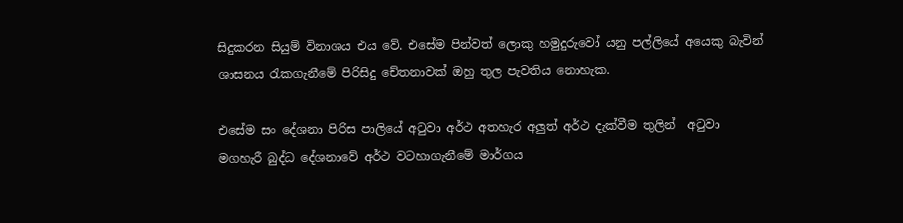සිදුකරන සියුම් විනාශය එය වේ. එසේම පින්වත් ලොකු හමුදුරුවෝ යනු පල්ලියේ අයෙකු බැවින් ශාසනය රැකගැනීමේ පිරිසිදු චේතනාවක් ඔහු තුල පැවතිය නොහැක.

එසේම සං දේශනා පිරිස පාලියේ අටුවා අර්ථ අතහැර අලුත් අර්ථ දැක්වීම තුලින්  අටුවා මගහැරී බුද්ධ දේශනාවේ අර්ථ වටහාගැනීමේ මාර්ගය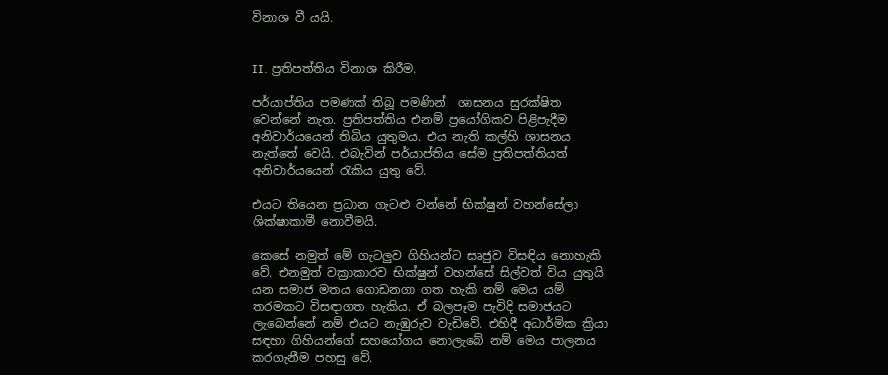විනාශ වී යයි.


II. ප්‍රතිපත්තිය විනාශ කිරීම.

පර්යාප්තිය පමණක් තිබූ පමණින්  ශාසනය සුරක්ෂිත වෙන්නේ නැත. ප්‍රතිපත්තිය එනම් ප්‍රයෝගිකව පිළිපැදීම අනිවාර්යයෙන් තිබිය යුතුමය. එය නැති කල්හි ශාසනය නැත්තේ වෙයි. එබැවින් පර්යාප්තිය සේම ප්‍රතිපත්තියත් අනිවාර්යයෙන් රැකිය යුතු වේ.

එයට තියෙන ප්‍රධාන ගැටළු වන්නේ භික්ෂුන් වහන්සේලා ශික්ෂාකාමී නොවීමයි.

කෙසේ නමුත් මේ ගැටලුව ගිහියන්ට සෘජුව විසඳිය නොහැකි වේ. එනමුත් වක්‍රාකාරව භික්ෂුන් වහන්සේ සිල්වත් විය යුතුයි යන සමාජ මතය ගොඩනගා ගත හැකි නම් මෙය යම් තරමකට විසඳාගත හැකිය. ඒ බලපෑම පැවිදි සමාජයට ලැබෙන්නේ නම් එයට නැඹුරුව වැඩිවේ. එහිදී අධාර්මික ක්‍රියා සඳහා ගිහියන්ගේ සහයෝගය නොලැබේ නම් මෙය පාලනය කරගැනීම පහසු වේ.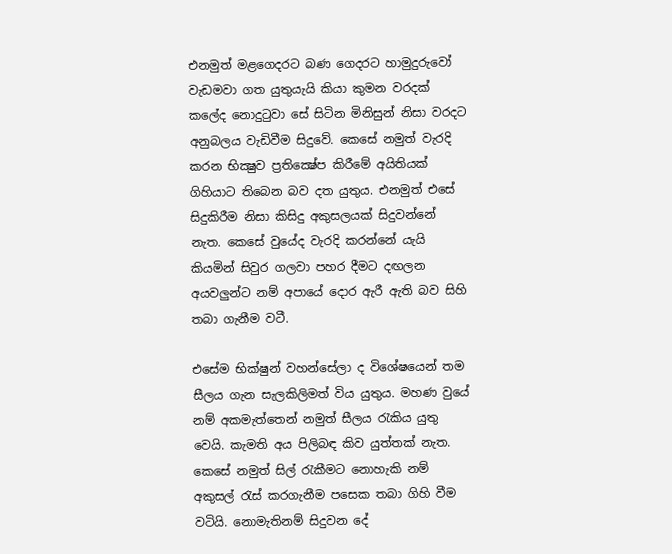එනමුත් මළගෙදරට බණ ගෙදරට හාමුදුරුවෝ වැඩමවා ගත යුතුයැයි කියා කුමන වරදක් කලේද නොදුටුවා සේ සිටින මිනිසුන් නිසා වරදට අනුබලය වැඩිවීම සිදුවේ. කෙසේ නමුත් වැරදි කරන භික්‍ෂුව ප්‍රතික්‍ෂේප කිරීමේ අයිතියක් ගිහියාට තිබෙන බව දත යුතුය. එනමුත් එසේ සිදුකිරීම නිසා කිසිදු අකුසලයක් සිදුවන්නේ නැත. කෙසේ වුයේද වැරදි කරන්නේ යැයි කියමින් සිවුර ගලවා පහර දීමට දඟලන අයවලුන්ට නම් අපායේ දොර ඇරී ඇති බව සිහි තබා ගැනීම වටී.

එසේම භික්ෂුන් වහන්සේලා ද විශේෂයෙන් තම සීලය ගැන සැලකිලිමත් විය යුතුය. මහණ වුයේ නම් අකමැත්තෙන් නමුත් සීලය රැකිය යුතු වෙයි. කැමති අය පිලිබඳ කිව යුත්තක් නැත. කෙසේ නමුත් සිල් රැකීමට නොහැකි නම් අකුසල් රැස් කරගැනීම පසෙක තබා ගිහි වීම වටියි. නොමැතිනම් සිදුවන දේ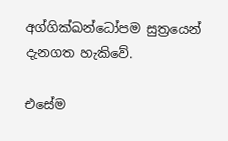අග්ගික්ඛන්ධෝපම සුත්‍රයෙන් දැනගත හැකිවේ.

එසේම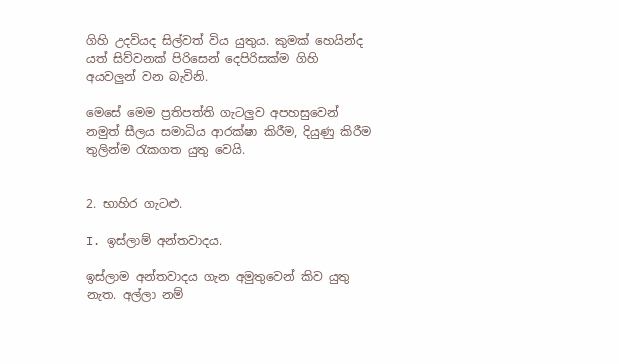ගිහි උදවියද සිල්වත් විය යුතුය. කුමක් හෙයින්ද යත් සිව්වනක් පිරිසෙන් දෙපිරිසක්ම ගිහි අයවලුන් වන බැවිනි.

මෙසේ මෙම ප්‍රතිපත්ති ගැටලුව අපහසුවෙන් නමුත් සීලය සමාධිය ආරක්ෂා කිරීම, දියුණු කිරීම තුලින්ම රැකගත යුතු වෙයි.


2. භාහිර ගැටළු.

I. ඉස්ලාම් අන්තවාදය.

ඉස්ලාම අන්තවාදය ගැන අමුතුවෙන් කිව යුතු නැත. අල්ලා නම්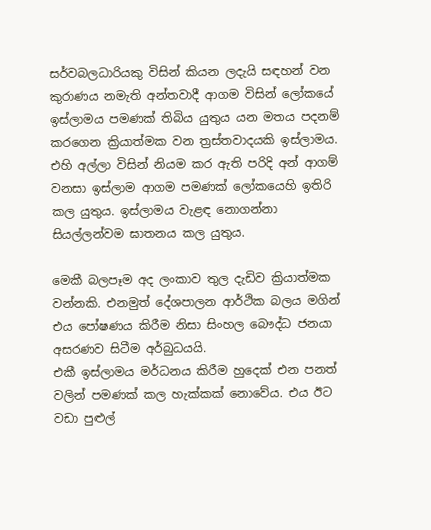සර්වබලධාරියකු විසින් කියන ලදැයි සඳහන් වන කුරාණය නමැති අන්තවාදී ආගම විසින් ලෝකයේ ඉස්ලාමය පමණක් තිබිය යුතුය යන මතය පදනම් කරගෙන ක්‍රියාත්මක වන ත්‍රස්තවාදයකි ඉස්ලාමය. එහි අල්ලා විසින් නියම කර ඇති පරිදි අන් ආගම් වනසා ඉස්ලාම ආගම පමණක් ලෝකයෙහි ඉතිරි කල යුතුය. ඉස්ලාමය වැළඳ නොගන්නා සියල්ලන්වම ඝාතනය කල යුතුය.

මෙකී බලපෑම අද ලංකාව තුල දැඩිව ක්‍රියාත්මක වන්නකි. එනමුත් දේශපාලන ආර්ථික බලය මගින් එය පෝෂණය කිරීම නිසා සිංහල බෞද්ධ ජනයා අසරණව සිටීම අර්බුධයයි.
එකී ඉස්ලාමය මර්ධනය කිරීම හුදෙක් එන පනත් වලින් පමණක් කල හැක්කක් නොවේය. එය ඊට වඩා පුළුල්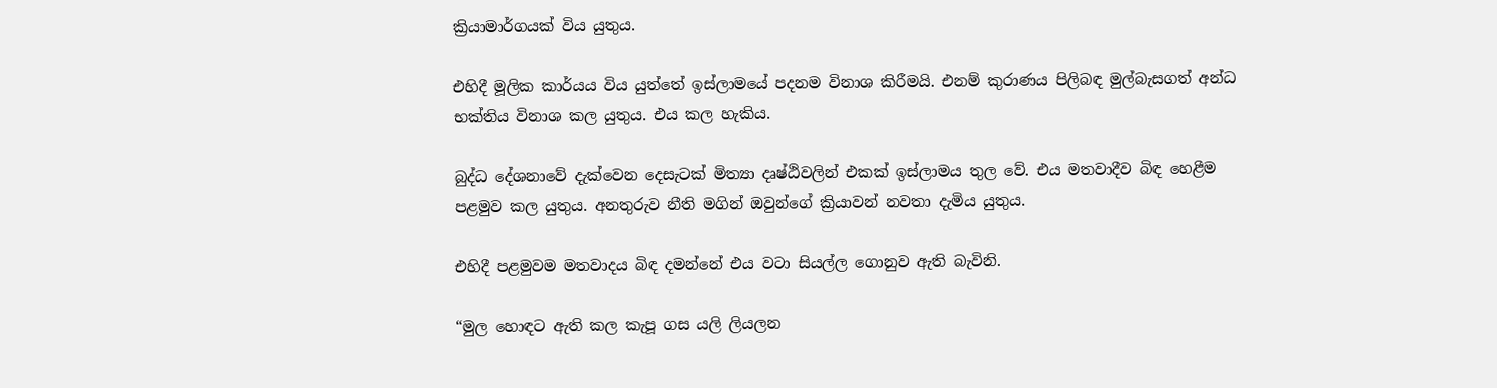ක්‍රියාමාර්ගයක් විය යුතුය.

එහිදී මූලික කාර්යය විය යුත්තේ ඉස්ලාමයේ පදනම විනාශ කිරීමයි. එනම් කුරාණය පිලිබඳ මුල්බැසගත් අන්ධ භක්තිය විනාශ කල යුතුය. එය කල හැකිය.

බුද්ධ දේශනාවේ දැක්වෙන දෙසැටක් මිත්‍යා දෘෂ්ඨිවලින් එකක් ඉස්ලාමය තුල වේ. එය මතවාදීව බිඳ හෙළීම පළමුව කල යුතුය. අනතුරුව නීති මගින් ඔවුන්ගේ ක්‍රියාවන් නවතා දැමිය යුතුය.

එහිදී පළමුවම මතවාදය බිඳ දමන්නේ එය වටා සියල්ල ගොනුව ඇති බැවිනි.

“මුල හොඳට ඇති කල කැපූ ගස යලි ලියලන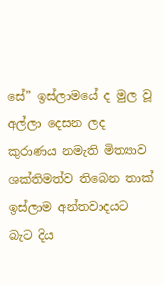සේ” ඉස්ලාමයේ ද මුල වූ අල්ලා දෙසන ලද කුරාණය නමැති මිත්‍යාව ශක්තිමත්ව තිබෙන තාක් ඉස්ලාම අන්තවාදයට බැට දිය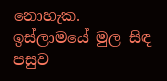නොහැක. ඉස්ලාමයේ මුල සිඳ පසුව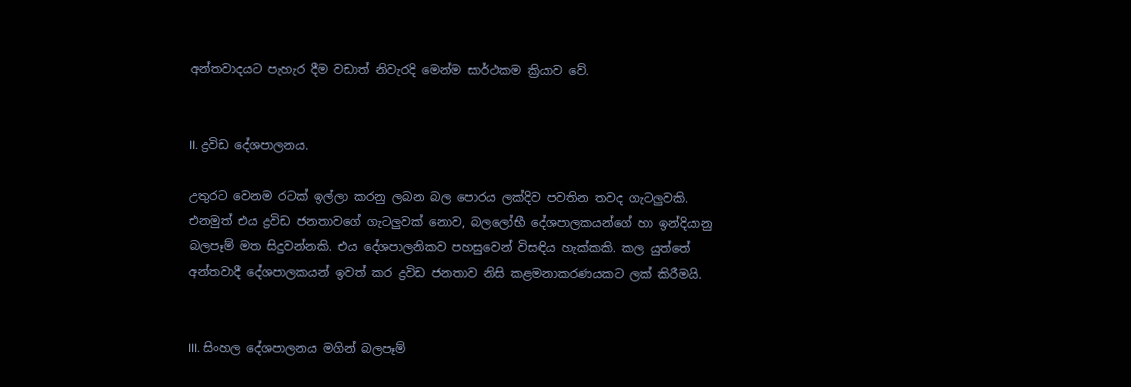අන්තවාදයට පැහැර දීම වඩාත් නිවැරදි මෙන්ම සාර්ථකම ක්‍රියාව වේ.


II. ද්‍රවිඩ දේශපාලනය.

උතුරට වෙනම රටක් ඉල්ලා කරනු ලබන බල පොරය ලක්දිව පවතින තවද ගැටලුවකි. එනමුත් එය ද්‍රවිඩ ජනතාවගේ ගැටලුවක් නොව, බලලෝභී දේශපාලකයන්ගේ හා ඉන්දියානු බලපෑම් මත සිදුවන්නකි. එය දේශපාලනිකව පහසුවෙන් විසඳිය හැක්කකි. කල යුත්තේ අන්තවාදී දේශපාලකයන් ඉවත් කර ද්‍රවිඩ ජනතාව නිසි කළමනාකරණයකට ලක් කිරීමයි.


III. සිංහල දේශපාලනය මගින් බලපෑම්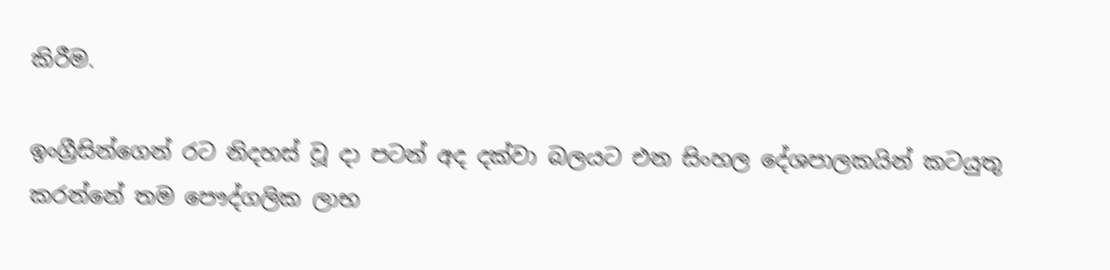කිරීම.

ඉංග්‍රීසින්ගෙන් රට නිදහස් වූ දා පටන් අද දක්වා බලයට එන සිංහල දේශපාලකයින් කටයුතු කරන්නේ තම පෞද්ගලික ලාභ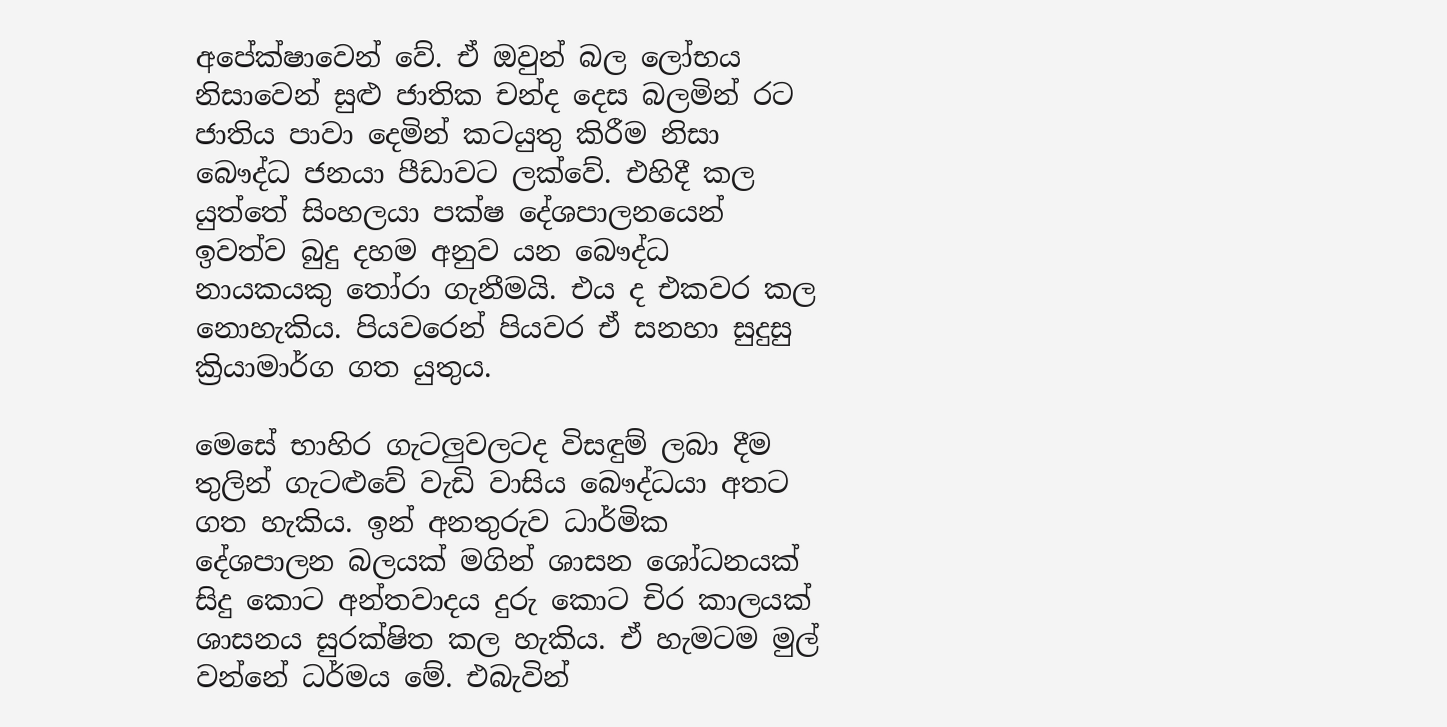අපේක්ෂාවෙන් වේ. ඒ ඔවුන් බල ලෝභය නිසාවෙන් සුළු ජාතික චන්ද දෙස බලමින් රට ජාතිය පාවා දෙමින් කටයුතු කිරීම නිසා බෞද්ධ ජනයා පීඩාවට ලක්වේ. එහිදී කල යුත්තේ සිංහලයා පක්ෂ දේශපාලනයෙන් ඉවත්ව බුදු දහම අනුව යන බෞද්ධ නායකයකු තෝරා ගැනීමයි. එය ද එකවර කල නොහැකිය. පියවරෙන් පියවර ඒ සනහා සුදුසු ක්‍රියාමාර්ග ගත යුතුය.

මෙසේ භාහිර ගැටලුවලටද විසඳුම් ලබා දීම තුලින් ගැටළුවේ වැඩි වාසිය බෞද්ධයා අතට ගත හැකිය. ඉන් අනතුරුව ධාර්මික දේශපාලන බලයක් මගින් ශාසන ශෝධනයක් සිදු කොට අන්තවාදය දුරු කොට චිර කාලයක් ශාසනය සුරක්ෂිත කල හැකිය. ඒ හැමටම මුල් වන්නේ ධර්මය මේ. එබැවින්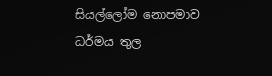සියල්ලෝම නොපමාව ධර්මය තුල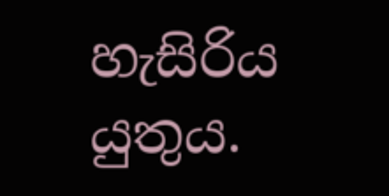හැසිරිය යුතුය.